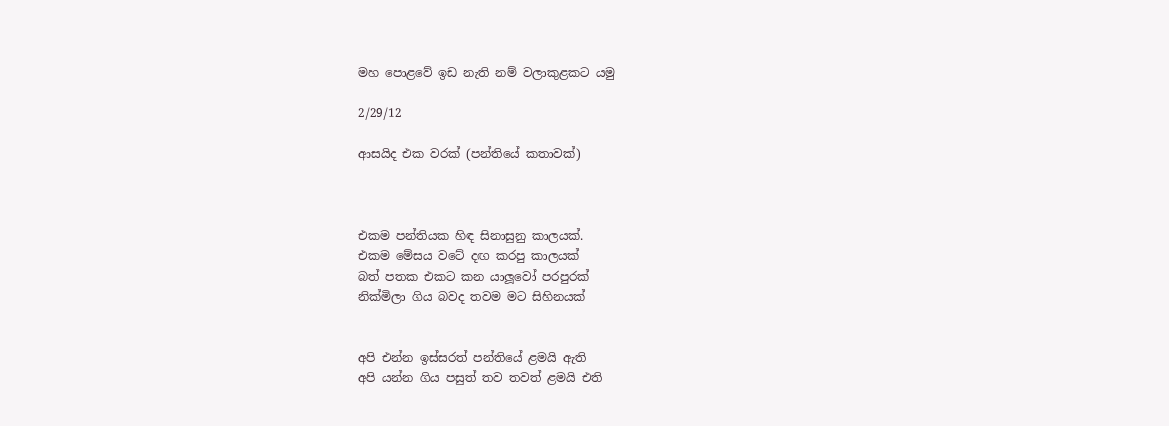මහ පොළවේ ඉඩ නැති නම් වලාකුළකට යමු

2/29/12

ආසයිද එක වරක් (පන්තියේ කතාවක්)



එකම පන්තියක හිඳ සිනාසුනු කාලයක්.
එකම මේසය වටේ දඟ කරපු කාලයක්
බත් පතක එකට කන යාලූවෝ පරපුරක්
නික්මිලා ගිය බවද තවම මට සිහිනයක්


අපි එන්න ඉස්සරත් පන්තියේ ළමයි ඇති
අපි යන්න ගිය පසුත් තව තවත් ළමයි එති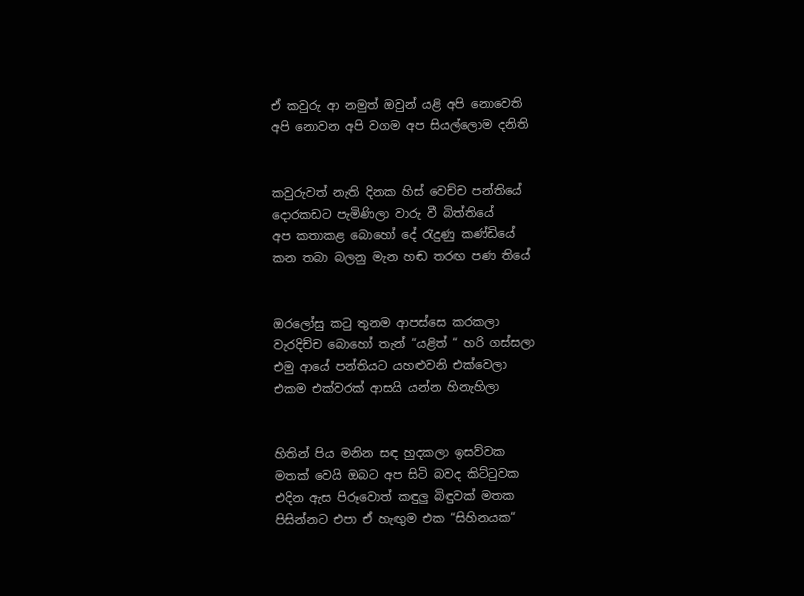ඒ කවුරු ආ නමුත් ඔවුන් යළි අපි නොවෙති
අපි නොවන අපි වගම අප සියල්ලොම දනිති


කවුරුවත් නැති දිනක හිස් වෙච්ච පන්තියේ
දොරකඩට පැමිණිලා වාරු වී බිත්තියේ
අප කතාකළ බොහෝ දේ රැදුණු කණ්ඩියේ
කන තබා බලනු මැන හඬ තරඟ පණ තියේ


ඔරලෝසු කටු තුනම ආපස්සෙ කරකලා
වැරදිච්ච බොහෝ තැන් “යළිත් “ හරි ගස්සලා
එමු ආයේ පන්තියට යහළුවනි එක්වෙලා
එකම එක්වරක් ආසයි යන්න හිනැහිලා


හිතින් පිය මනින සඳ හුදකලා ඉසව්වක
මතක් වෙයි ඔබට අප සිටි බවද කිට්ටුවක
එදින ඇස පිරූවොත් කඳුලු බිඳුවක් මතක
පිසින්නට එපා ඒ හැඟුම එක “සිහිනයක“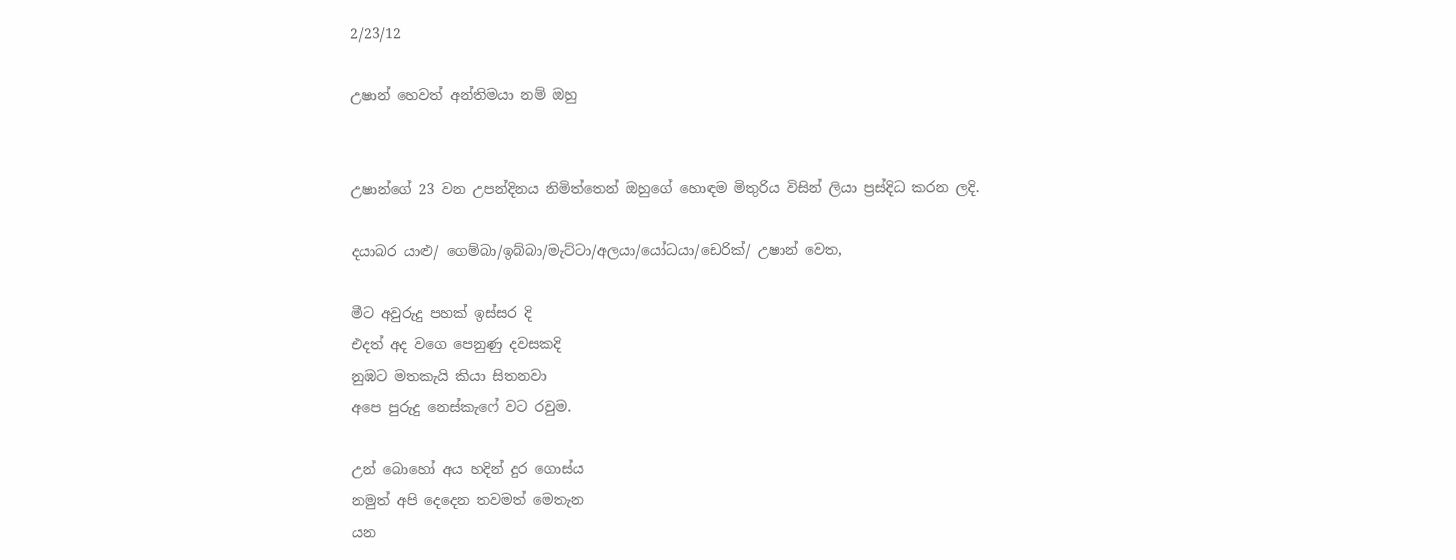2/23/12

උෂාන් හෙවත් අන්තිමයා නම් ඔහු


උෂාන්ගේ 23 වන උපන්දිනය නිමිත්තෙන් ඔහුගේ හොඳම මිතුරිය විසින් ලියා ප්‍රස්දිධ කරන ලදි.

දයාබර යාළු/ ගෙම්බා/ඉබ්බා/මැට්ටා/අලයා/යෝධයා/ඩෙරික්/ උෂාන් වෙත,

මීට අවුරුදු පහක් ඉස්සර දි
එදත් අද වගෙ පෙනුණු දවසකදි
නුඹට මතකැයි කියා සිතනවා
අපෙ පුරුදු නෙස්කැෆේ වට රවුම.

උන් බොහෝ අය හදින් දුර ගොස්ය
නමුත් අපි දෙදෙන තවමත් මෙතැන
යන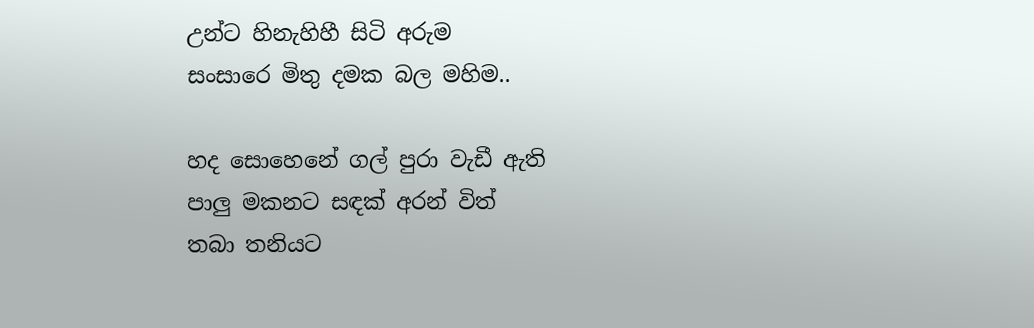උන්ට හිනැහිහී සිටි අරුම
සංසාරෙ මිතු දමක බල මහිම..

හද සොහෙනේ ගල් පුරා වැඩී ඇති
පාලු මකනට සඳක් අරන් විත්
තබා තනියට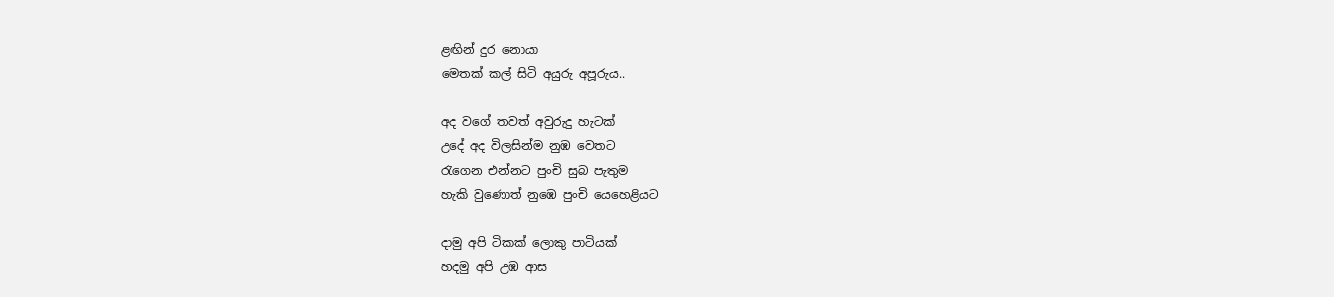ළඟින් දුර නොයා
මෙතක් කල් සිටි අයුරු අපූරුය..

අද වගේ තවත් අවුරුදු හැටක්
උදේ අද විලසින්ම නුඹ වෙතට
රැගෙන එන්නට පුංචි සුබ පැතුම
හැකි වුණොත් නුඹෙ පුංචි යෙහෙළියට

දාමු අපි ටිකක් ලොකු පාටියක්
හදමු අපි උඹ ආස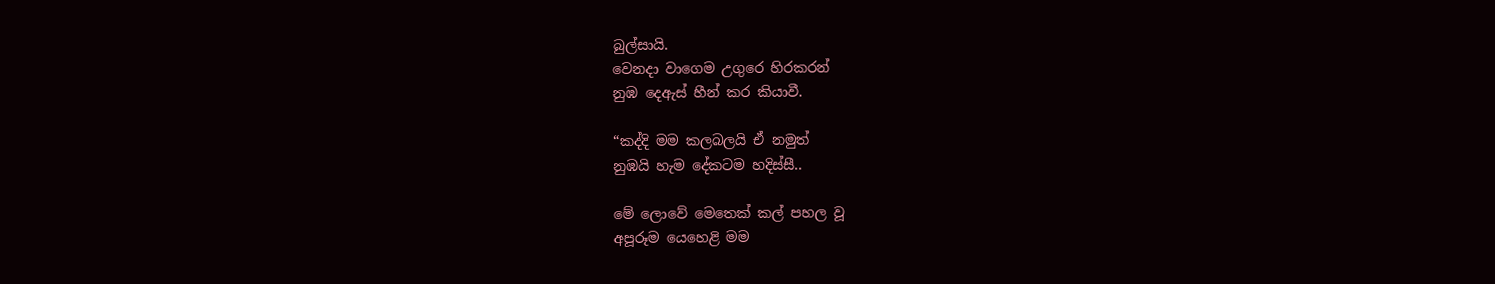බුල්සායි.
වෙනදා වාගෙම උගුරෙ හිරකරන්
නුඹ දෙඇස් හීන් කර කියාවී.

“කද්දි මම කලබලයි ඒ නමුත්
නුඹයි හැම දේකටම හදිස්සී..

මේ ලොවේ මෙතෙක් කල් පහල වූ
අපූරූම යෙහෙළි මම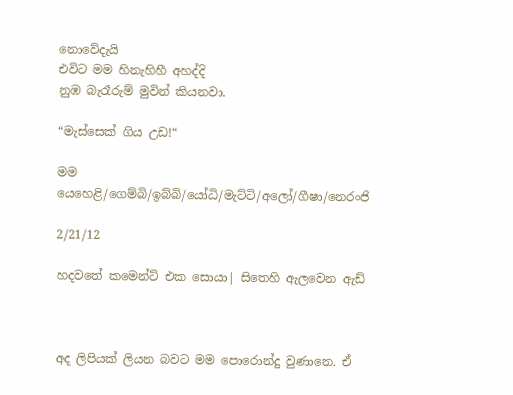නොවේදැයි
එවිට මම හිනැහිහී අහද්දි
නුඹ බැරෑරුම් මුවින් කියනවා.

“මැස්සෙක් ගිය උඩ!“

මම යෙහෙළි/ගෙම්බි/ඉබ්බි/යෝධි/මැට්ටි/අලෝ/ගීෂා/නෙරංජි

2/21/12

හදවතේ කමෙන්ට් එක සොයා| සිතෙහි ඇලවෙන ඇඩ්



අද ලිපියක් ලියන බවට මම පොරොන්දු වුණානෙ. ඒ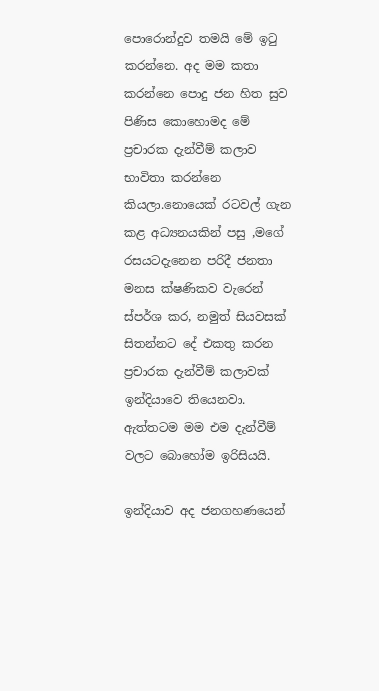පොරොන්දුව තමයි මේ ඉටු කරන්නෙ. අද මම කතා කරන්නෙ පොදු ජන හිත සුව පිණිස කොහොමද මේ ප්‍රචාරක දැන්වීම් කලාව භාවිතා කරන්නෙ කියලා.නොයෙක් රටවල් ගැන කළ අධ්‍යනයකින් පසු ,මගේ රසයටදැනෙන පරිදී ජනතා මනස ක්ෂණිකව වැරෙන් ස්පර්ශ කර, නමුත් සියවසක් සිතන්නට දේ එකතු කරන ප්‍රචාරක දැන්වීම් කලාවක්
ඉන්දියාවෙ තියෙනවා. ඇත්තටම මම එම දැන්වීම් වලට බොහෝම ඉරිසියයි.

ඉන්දියාව අද ජනගහණයෙන්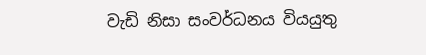වැඩි නිසා සංවර්ධනය වියයුතු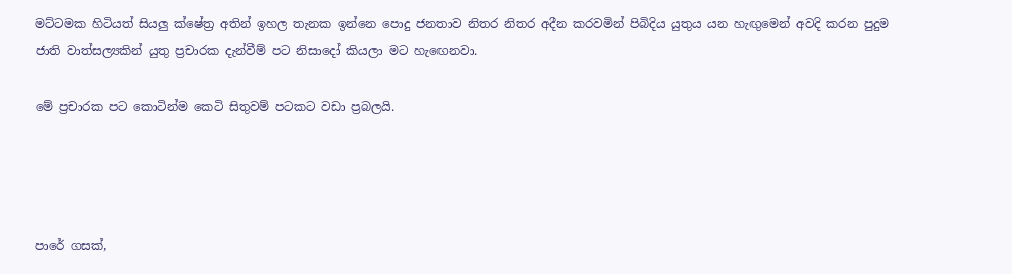මට්ටමක හිටියත් සියලු ක්ෂේත්‍ර අතින් ඉහල තැනක ඉන්නෙ පොදු ජනතාව නිතර නිතර අදීන කරවමින් පිබිදිය යුතුය යන හැඟුමෙන් අවදි කරන පුදුම ජාති වාත්සල්‍යකින් යුතු ප්‍රචාරක දැන්වීම් පට නිසාදෝ කියලා මට හැඟෙනවා.

මේ ප්‍රචාරක පට කොටින්ම කෙටි සිතුවම් පටකට වඩා ප්‍රබලයි.




පාරේ ගසක්,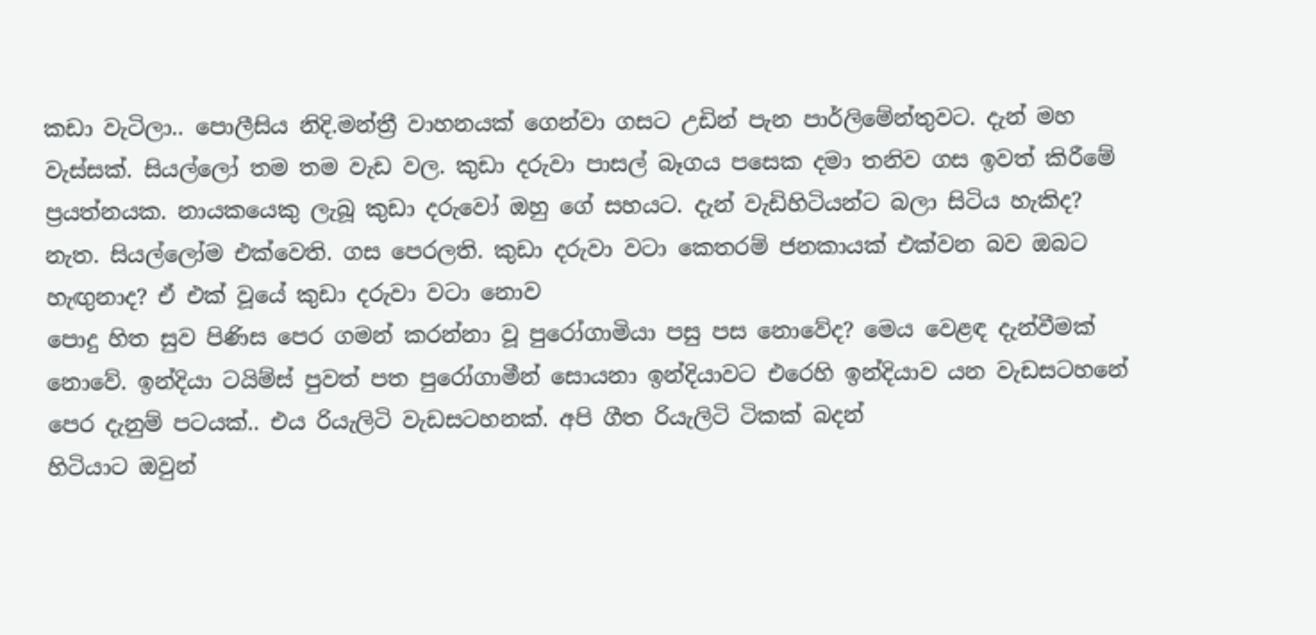කඩා වැටිලා.. පොලීසිය නිදි.මන්ත්‍රී වාහනයක් ගෙන්වා ගසට උඩින් පැන පාර්ලිමේන්තුවට. දැන් මහ වැස්සක්. සියල්ලෝ තම තම වැඩ වල. කුඩා දරුවා පාසල් බෑගය පසෙක දමා තනිව ගස ඉවත් කිරීමේ ප්‍රයත්නයක. නායකයෙකු ලැබූ කුඩා දරුවෝ ඔහු ගේ සහයට. දැන් වැඩිහිටියන්ට බලා සිටිය හැකිද? නැත. සියල්ලෝම එක්වෙති. ගස පෙරලති. කුඩා දරුවා වටා කෙතරම් ජනකායක් එක්වන බව ඔබට හැඟුනාද? ඒ එක් වූයේ කුඩා දරුවා වටා නොව
පොදු හිත සුව පිණිස පෙර ගමන් කරන්නා වූ පුරෝගාමියා පසු පස නොවේද? මෙය වෙළඳ දැන්වීමක් නොවේ. ඉන්දියා ටයිම්ස් පුවත් පත පුරෝගාමීන් සොයනා ඉන්දියාවට එරෙහි ඉන්දියාව යන වැඩසටහනේ පෙර දැනුම් පටයක්.. එය රියැලිටි වැඩසටහනක්. අපි ගීත රියැලිටි ටිකක් බදන්
හිටියාට ඔවුන්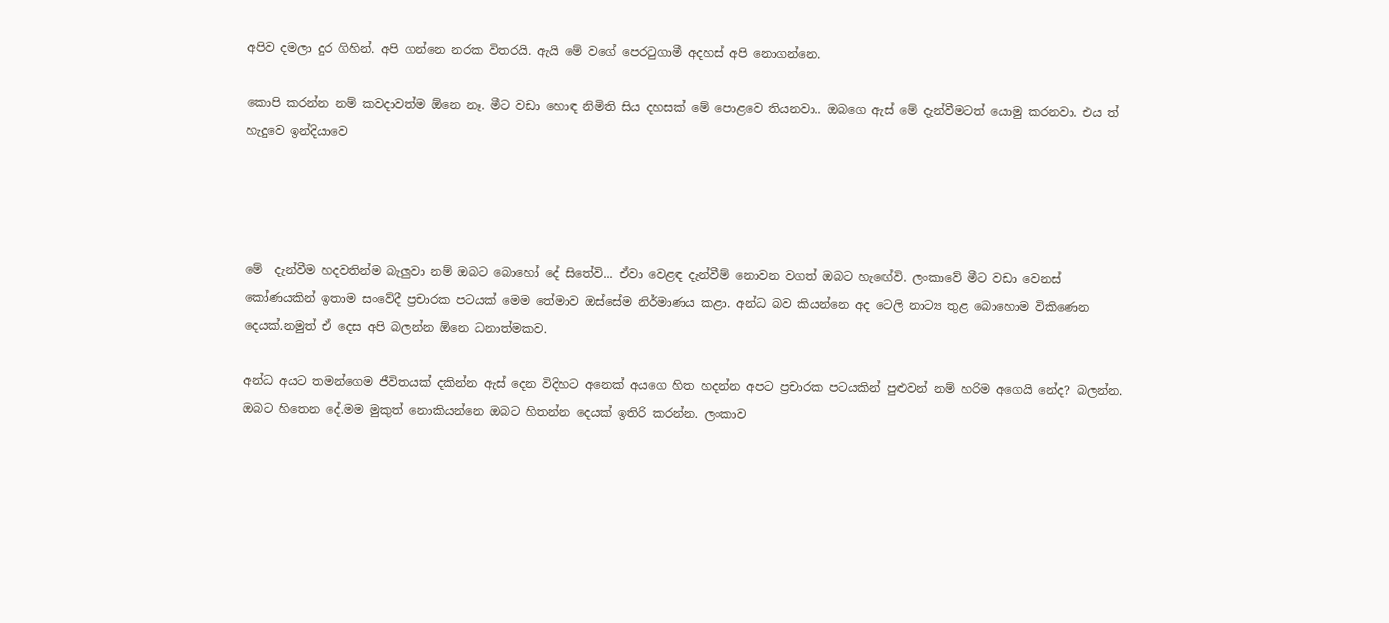අපිව දමලා දුර ගිහින්. අපි ගන්නෙ නරක විතරයි. ඇයි මේ වගේ පෙරටුගාමී අදහස් අපි නොගන්නෙ.

කොපි කරන්න නම් කවදාවත්ම ඕනෙ නෑ. මීට වඩා හොඳ නිමිති සිය දහසක් මේ පොළවෙ තියනවා.. ඔබගෙ ඇස් මේ දැන්වීමටත් යොමු කරනවා. එය ත් හැදුවෙ ඉන්දියාවෙ




මේ  දැන්වීම හදවතින්ම බැලුවා නම් ඔබට බොහෝ දේ සිතේවි... ඒවා වෙළඳ දැන්වීම් නොවන වගත් ඔබට හැඟේවි. ලංකාවේ මීට වඩා වෙනස් කෝණයකින් ඉතාම සංවේදී ප්‍රචාරක පටයක් මෙම තේමාව ඔස්සේම නිර්මාණය කළා. අන්ධ බව කියන්නෙ අද ටෙලි නාට්‍ය තුළ බොහොම විකිණෙන දෙයක්.නමුත් ඒ දෙස අපි බලන්න ඕනෙ ධනාත්මකව.

අන්ධ අයට තමන්ගෙම ජීවිතයක් දකින්න ඇස් දෙන විදිහට අනෙක් අයගෙ හිත හදන්න අපට ප්‍රචාරක පටයකින් පුළුවන් නම් හරිම අගෙයි නේද? බලන්න. ඔබට හිතෙන දේ.මම මුකුත් නොකියන්නෙ ඔබට හිතන්න දෙයක් ඉතිරි කරන්න. ලංකාව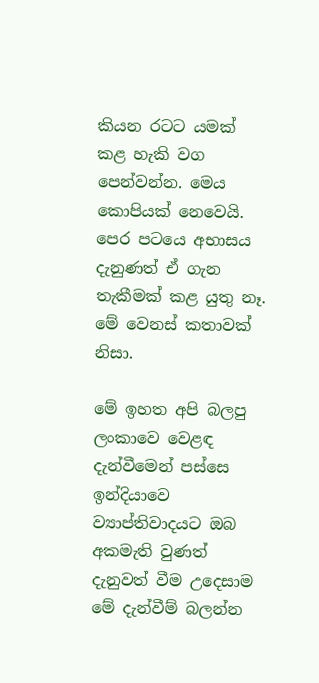කියන රටට යමක් කළ හැකි වග පෙන්වන්න. මෙය කොපියක් නෙවෙයි. පෙර පටයෙ අභාසය දැනුණත් ඒ ගැන තැකීමක් කළ යුතු නෑ. මේ වෙනස් කතාවක් නිසා.

මේ ඉහත අපි බලපු ලංකාවෙ වෙළඳ දැන්වීමෙන් පස්සෙ ඉන්දියාවෙ ව්‍යාප්තිවාදයට ඔබ අකමැති වුණත් දැනුවත් වීම උදෙසාම මේ දැන්වීම් බලන්න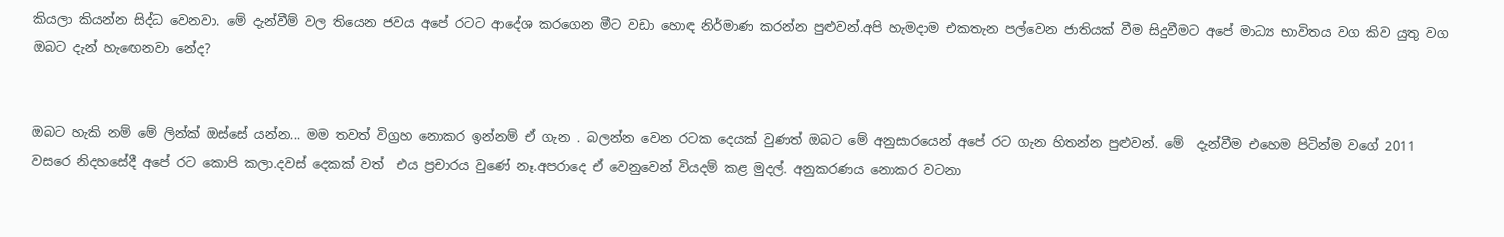කියලා කියන්න සිද්ධ වෙනවා. මේ දැන්වීම් වල තියෙන ජවය අපේ රටට ආදේශ කරගෙන මීට වඩා හොඳ නිර්මාණ කරන්න පුළුවන්.අපි හැමදාම එකතැන පල්වෙන ජාතියක් වීම සිදුවීමට අපේ මාධ්‍ය භාවිතය වග කිව යුතු වග ඔබට දැන් හැඟෙනවා නේද?


ඔබට හැකි නම් මේ ලින්ක් ඔස්සේ යන්න... මම තවත් විග්‍රහ නොකර ඉන්නම් ඒ ගැන . බලන්න වෙන රටක දෙයක් වුණත් ඔබට මේ අනුසාරයෙන් අපේ රට ගැන හිතන්න පුළුවන්. මේ  දැන්වීම එහෙම පිටින්ම වගේ 2011 වසරෙ නිදහසේදී අපේ රට කොපි කලා.දවස් දෙකක් වත්  එය ප්‍රචාරය වුණේ නෑ.අපරාදෙ ඒ වෙනුවෙන් වියදම් කළ මුදල්. අනුකරණය නොකර වටනා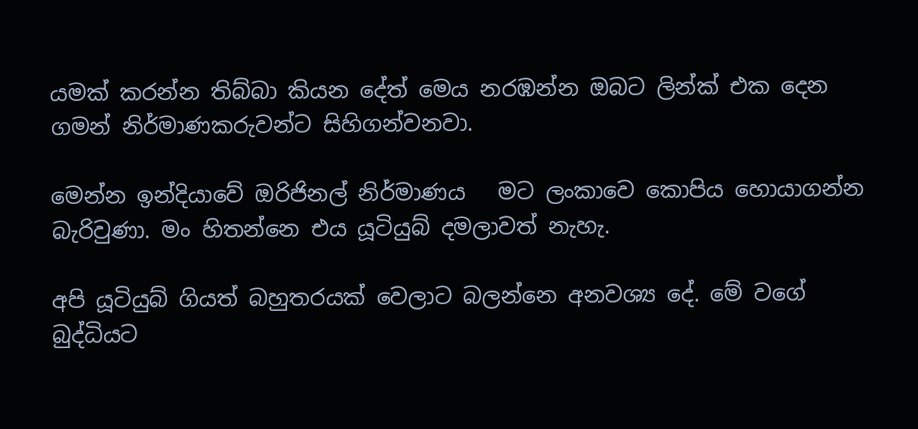යමක් කරන්න තිබ්බා කියන දේත් මෙය නරඹන්න ඔබට ලින්ක් එක දෙන ගමන් නිර්මාණකරුවන්ට සිහිගන්වනවා.

මෙන්න ඉන්දියාවේ ඔරිජිනල් නිර්මාණය   මට ලංකාවෙ කොපිය හොයාගන්න බැරිවුණා. මං හිතන්නෙ එය යූටියුබ් දමලාවත් නැහැ.

අපි යූටියුබ් ගියත් බහුතරයක් වෙලාට බලන්නෙ අනවශ්‍ය දේ. මේ වගේ බුද්ධියට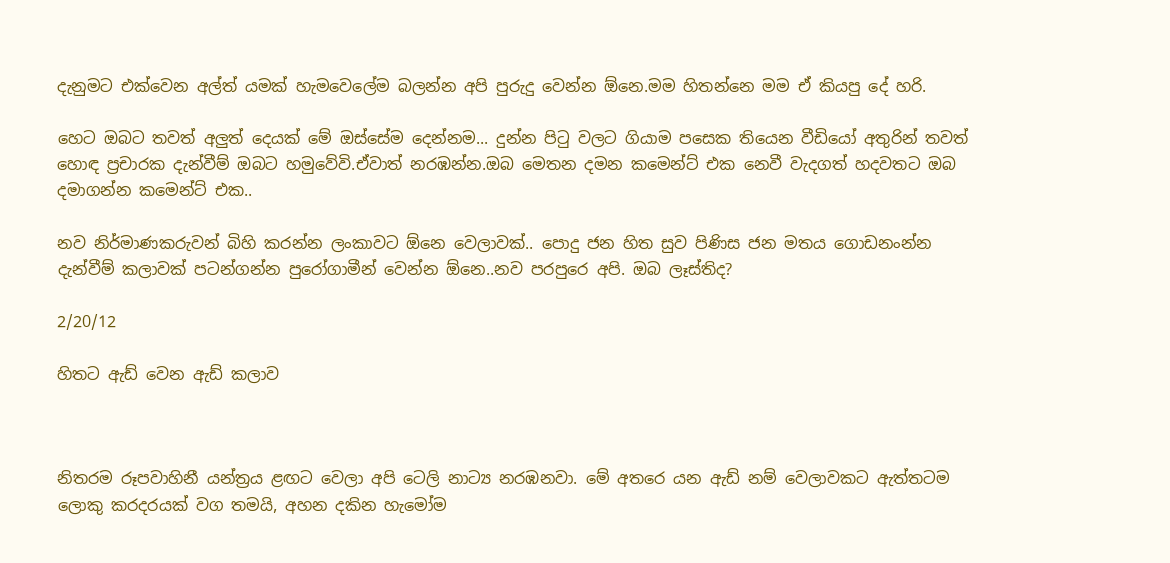දැනුමට එක්වෙන අල්ත් යමක් හැමවෙලේම බලන්න අපි පුරුදු වෙන්න ඕනෙ.මම හිතන්නෙ මම ඒ කියපු දේ හරි.

හෙට ඔබට තවත් අලුත් දෙයක් මේ ඔස්සේම දෙන්නම... දුන්න පිටු වලට ගියාම පසෙක තියෙන වීඩියෝ අතුරින් තවත් හොඳ ප්‍රචාරක දැන්වීම් ඔබට හමුවේවි.ඒවාත් නරඹන්න.ඔබ මෙතන දමන කමෙන්ට් එක නෙවී වැදගත් හදවතට ඔබ දමාගන්න කමෙන්ට් එක..

නව නිර්මාණකරුවන් බිහි කරන්න ලංකාවට ඕනෙ වෙලාවක්.. පොදු ජන හිත සුව පිණිස ජන මතය ගොඩනංන්න දැන්වීම් කලාවක් පටන්ගන්න පුරෝගාමීන් වෙන්න ඕනෙ..නව පරපුරෙ අපි. ඔබ ලෑස්තිද?

2/20/12

හිතට ඇඩ් වෙන ඇඩ් කලාව



නිතරම රූපවාහිනී යන්ත්‍රය ළඟට වෙලා අපි ටෙලි නාට්‍ය නරඹනවා. මේ අතරෙ යන ඇඩ් නම් වෙලාවකට ඇත්තටම ලොකු කරදරයක් වග තමයි, අහන දකින හැමෝම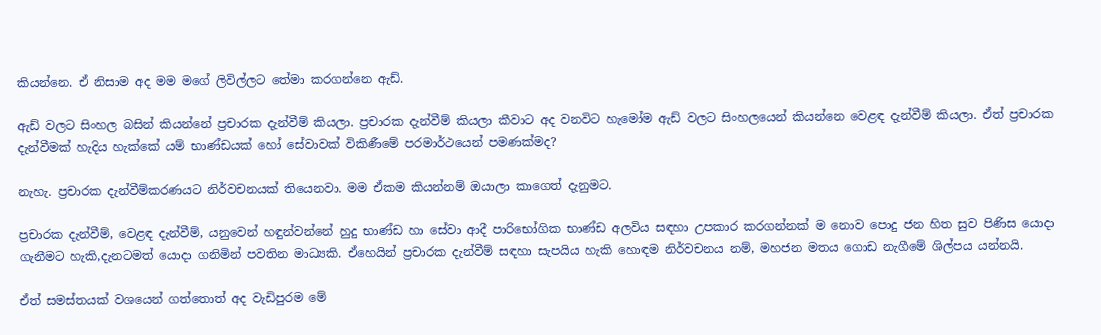කියන්නෙ. ඒ නිසාම අද මම මගේ ලිවිල්ලට තේමා කරගන්නෙ ඇඩ්.

ඇඩ් වලට සිංහල බසින් කියන්නේ ප්‍රචාරක දැන්වීම් කියලා. ප්‍රචාරක දැන්වීම් කියලා කීවාට අද වනවිට හැමෝම ඇඩ් වලට සිංහලයෙන් කියන්නෙ වෙළඳ දැන්වීම් කියලා. ඒත් ප්‍රචාරක දැන්වීමක් හැදිය හැක්කේ යම් භාණ්ඩයක් හෝ සේවාවක් විකිණීමේ පරමාර්ථයෙන් පමණක්මද?

නැහැ. ප්‍රචාරක දැන්වීම්කරණයට නිර්වචනයක් තියෙනවා. මම ඒකම කියන්නම් ඔයාලා කාගෙත් දැනුමට.

ප්‍රචාරක දැන්වීම්, වෙළඳ දැන්වීම්, යනුවෙන් හඳුන්වන්නේ හුදු භාණ්ඩ හා සේවා ආදී පාරිභෝගික භාණ්ඩ අලවිය සඳහා උපකාර කරගන්නක් ම නොව පොදු ජන හිත සුව පිණිස යොදා ගැනීමට හැකි,දැනටමත් යොදා ගනිමින් පවතින මාධ්‍යකි. ඒහෙයින් ප්‍රචාරක දැන්වීම් සඳහා සැපයිය හැකි හොඳම නිර්වචනය නම්, මහජන මතය ගොඩ නැගීමේ ශිල්පය යන්නයි.

ඒත් සමස්තයක් වශයෙන් ගත්තොත් අද වැඩිපුරම මේ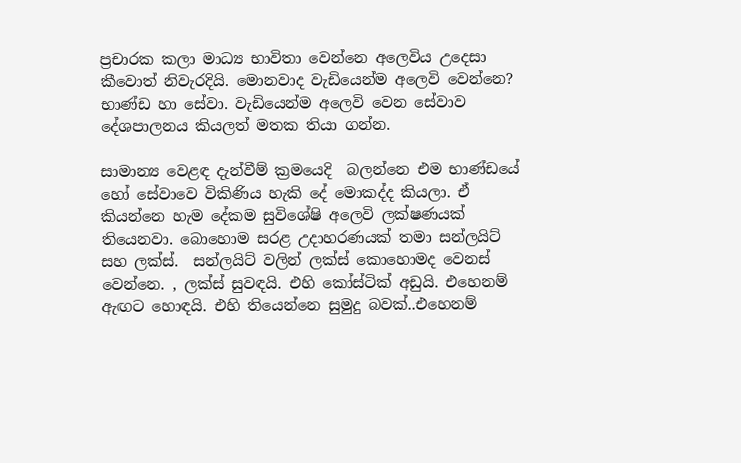ප්‍රචාරක කලා මාධ්‍ය භාවිතා වෙන්නෙ අලෙවිය උදෙසා කීවොත් නිවැරදියි. මොනවාද වැඩියෙන්ම අලෙවි වෙන්නෙ? භාණ්ඩ හා සේවා. වැඩියෙන්ම අලෙවි වෙන සේවාව දේශපාලනය කියලත් මතක තියා ගන්න.

සාමාන්‍ය වෙළඳ දැන්වීම් ක්‍රමයෙදි  බලන්නෙ එම භාණ්ඩයේ හෝ සේවාවෙ විකිණිය හැකි දේ මොකද්ද කියලා. ඒ කියන්නෙ හැම දේකම සුවිශේෂි අලෙවි ලක්ෂණයක් තියෙනවා. බොහොම සරළ උදාහරණයක් තමා සන්ලයිට් සහ ලක්ස්.  සන්ලයිට් වලින් ලක්ස් කොහොමද වෙනස් වෙන්නෙ. , ලක්ස් සුවඳයි. එහි කෝස්ටික් අඩුයි. එහෙනම් ඇඟට හොඳයි. එහි තියෙන්නෙ සුමුදු බවක්..එහෙනම්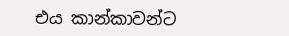එය කාන්කාවන්ට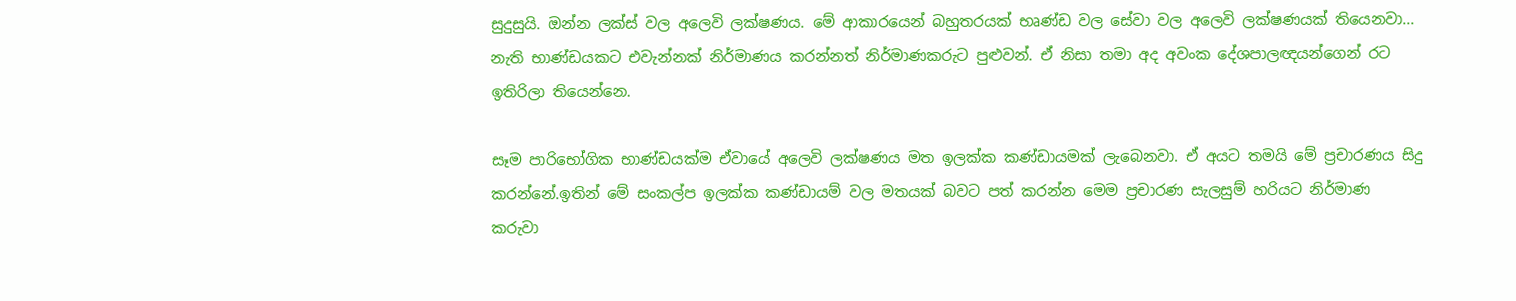සුදුසුයි. ඔන්න ලක්ස් වල අලෙවි ලක්ෂණය. මේ ආකාරයෙන් බහුතරයක් භෘණ්ඩ වල සේවා වල අලෙවි ලක්ෂණයක් තියෙනවා... නැති භාණ්ඩයකට එවැන්නක් නිර්මාණය කරන්නත් නිර්මාණකරුට පුළුවන්. ඒ නිසා තමා අද අවංක දේශපාලඥයන්ගෙන් රට ඉතිරිලා තියෙන්නෙ.

සෑම පාරිභෝගික භාණ්ඩයක්ම ඒවායේ අලෙවි ලක්ෂණය මත ඉලක්ක කණ්ඩායමක් ලැබෙනවා. ඒ අයට තමයි මේ ප්‍රචාරණය සිදු කරන්නේ.ඉතින් මේ සංකල්ප ඉලක්ක කණ්ඩායම් වල මතයක් බවට පත් කරන්න මෙම ප්‍රචාරණ සැලසුම් හරියට නිර්මාණ කරුවා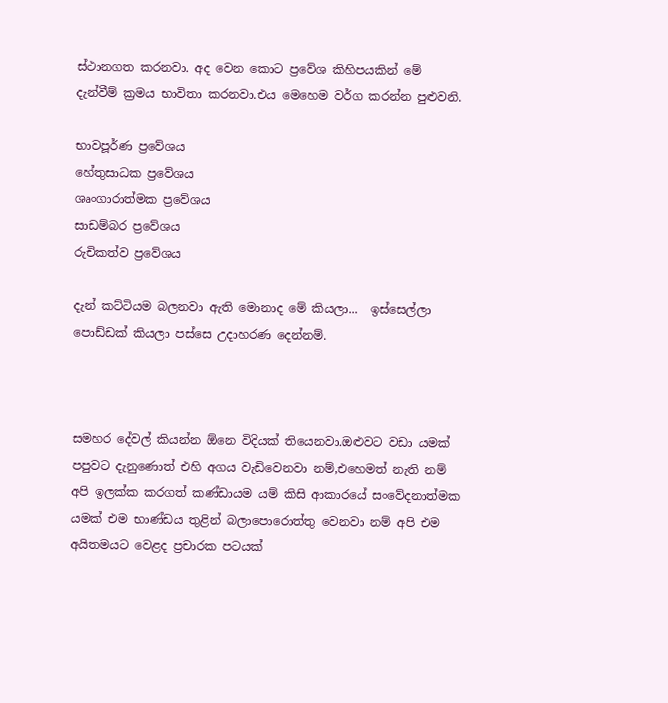ස්ථානගත කරනවා. අද වෙන කොට ප්‍රවේශ කිහිපයකින් මේ දැන්වීම් ක්‍රමය භාවිතා කරනවා.එය මෙහෙම වර්ග කරන්න පුළුවනි.

භාවපූර්ණ ප්‍රවේශය
හේතුසාධක ප්‍රවේශය
ශෘංගාරාත්මක ප්‍රවේශය
සාඩම්බර ප්‍රවේශය
රුචිකත්ව ප්‍රවේශය

දැන් කට්ටියම බලනවා ඇති මොනාද මේ කියලා...  ඉස්සෙල්ලා පොඩ්ඩක් කියලා පස්සෙ උදාහරණ දෙන්නම්.



සමහර දේවල් කියන්න ඕනෙ විදියක් තියෙනවා.ඔළුවට වඩා යමක් පපුවට දැනුණොත් එහි අගය වැඩිවෙනවා නම්,එහෙමත් නැති නම් අපි ඉලක්ක කරගත් කණ්ඩායම යම් කිසි ආකාරයේ සංවේදනාත්මක යමක් එම භාණ්ඩය තුළින් බලාපොරොත්තු වෙනවා නම් අපි එම අයිතමයට වෙළද ප්‍රචාරක පටයක්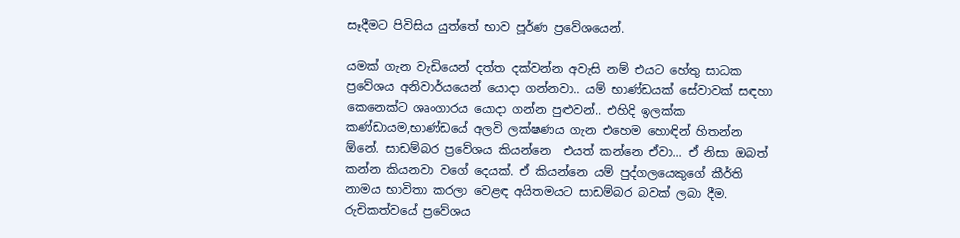සෑදීමට පිවිසිය යුත්තේ භාව පූර්ණ ප්‍රවේශයෙන්.

යමක් ගැන වැඩියෙන් දත්ත දක්වන්න අවැසි නම් එයට හේතු සාධක ප්‍රවේශය අනිවාර්යයෙන් යොදා ගන්නවා.. යම් භාණ්ඩයක් සේවාවක් සඳහා කෙනෙක්ට ශෘංගාරය යොදා ගන්න පුළුවන්.. එහිදි ඉලක්ක කණ්ඩායම,භාණ්ඩයේ අලවි ලක්ෂණය ගැන එහෙම හොඳින් හිතන්න ඕනේ. සාඩම්බර ප්‍රවේශය කියන්නෙ  එයත් කන්නෙ ඒවා... ඒ නිසා ඔබත් කන්න කියනවා වගේ දෙයක්. ඒ කියන්නෙ යම් පුද්ගලයෙකුගේ කීර්ති නාමය භාවිතා කරලා වෙළඳ අයිතමයට සාඩම්බර බවක් ලබා දීම. රුචිකත්වයේ ප්‍රවේශය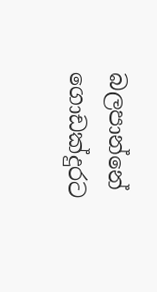බලපාන්නේ ගොඩක්දුරට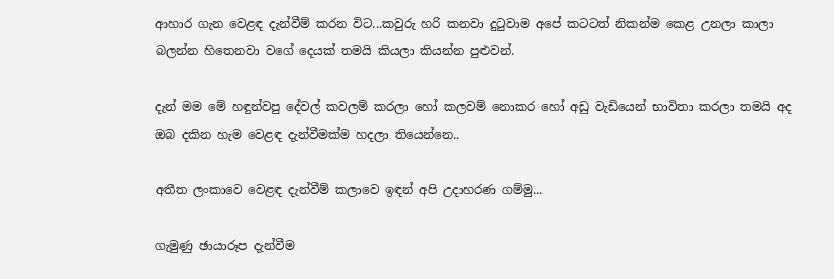ආහාර ගැන වෙළඳ දැන්වීම් කරන විට...කවුරු හරි කනවා දුටුවාම අපේ කටටත් නිකන්ම කෙළ උනලා කාලා බලන්න හිතෙනවා වගේ දෙයක් තමයි කියලා කියන්න පුළුවන්.

දැන් මම මේ හඳුන්වපු දේවල් කවලම් කරලා හෝ කලවම් නොකර හෝ අඩු වැඩියෙන් භාවිතා කරලා තමයි අද ඔබ දකින හැම වෙළඳ දැන්වීමක්ම හදලා තියෙන්නෙ..

අතීත ලංකාවෙ වෙළඳ දැන්වීම් කලාවෙ ඉඳන් අපි උදාහරණ ගම්මු...

ගැමුණු ඡායාරූප දැන්වීම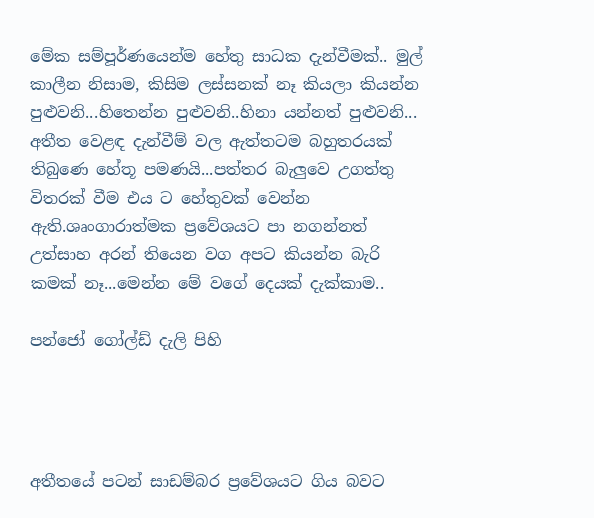මේක සම්පූර්ණයෙන්ම හේතු සාධක දැන්වීමක්.. මුල් කාලීන නිසාම, කිසිම ලස්සනක් නෑ කියලා කියන්න පුළුවනි...හිතෙන්න පුළුවනි..හිනා යන්නත් පුළුවනි... අතීත වෙළඳ දැන්වීම් වල ඇත්තටම බහුතරයක් තිබුණෙ හේතූ පමණයි...පත්තර බැලුවෙ උගත්තු විතරක් වීම එය ට හේතුවක් වෙන්න ඇති.ශෘංගාරාත්මක ප්‍රවේශයට පා නගන්නත් උත්සාහ අරන් තියෙන වග අපට කියන්න බැරි කමක් නෑ...මෙන්න මේ වගේ දෙයක් දැක්කාම..

පන්ජෝ ගෝල්ඩ් දැලි පිහි




අතීතයේ පටන් සාඩම්බර ප්‍රවේශයට ගිය බවට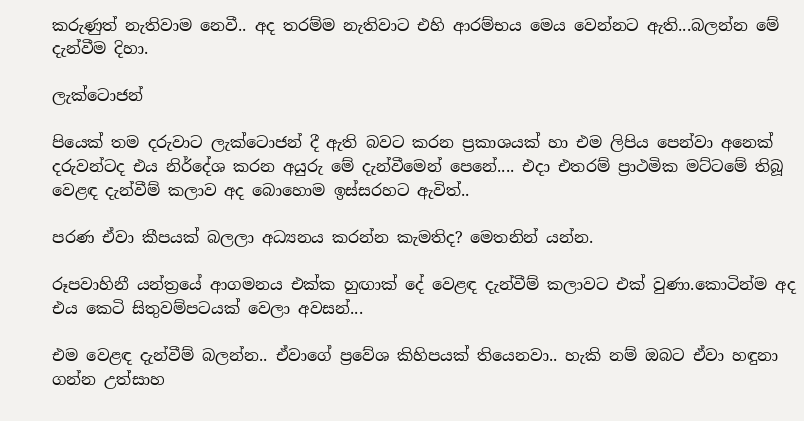කරුණුත් නැතිවාම නෙවී.. අද තරම්ම නැතිවාට එහි ආරම්භය මෙය වෙන්නට ඇති...බලන්න මේ දැන්වීම දිහා.

ලැක්ටොජන්

පියෙක් තම දරුවාට ලැක්ටොජන් දී ඇති බවට කරන ප්‍රකාශයක් හා එම ලිපිය පෙන්වා අනෙක් දරුවන්ටද එය නිර්දේශ කරන අයුරු මේ දැන්වීමෙන් පෙනේ.... එදා එතරම් ප්‍රාථමික මට්ටමේ තිබූ වෙළඳ දැන්වීම් කලාව අද බොහොම ඉස්සරහට ඇවිත්..

පරණ ඒවා කීපයක් බලලා අධ්‍යනය කරන්න කැමතිද? මෙතනින් යන්න.

රූපවාහිනී යන්ත්‍රයේ ආගමනය එක්ක හුඟාක් දේ වෙළඳ දැන්වීම් කලාවට එක් වුණා.කොටින්ම අද එය කෙටි සිතුවම්පටයක් වෙලා අවසන්...

එම වෙළඳ දැන්වීම් බලන්න.. ඒවාගේ ප්‍රවේශ කිහිපයක් තියෙනවා.. හැකි නම් ඔබට ඒවා හඳුනා ගන්න උත්සාහ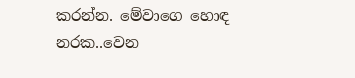කරන්න. මේවාගෙ හොඳ නරක..වෙන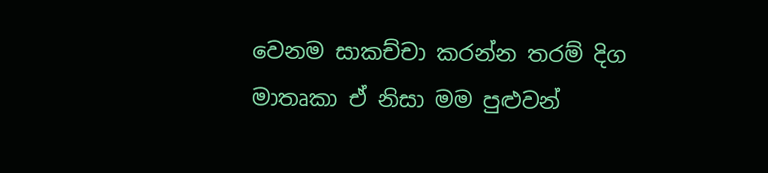වෙනම සාකච්චා කරන්න තරම් දිග මාතෘකා ඒ නිසා මම පුළුවන්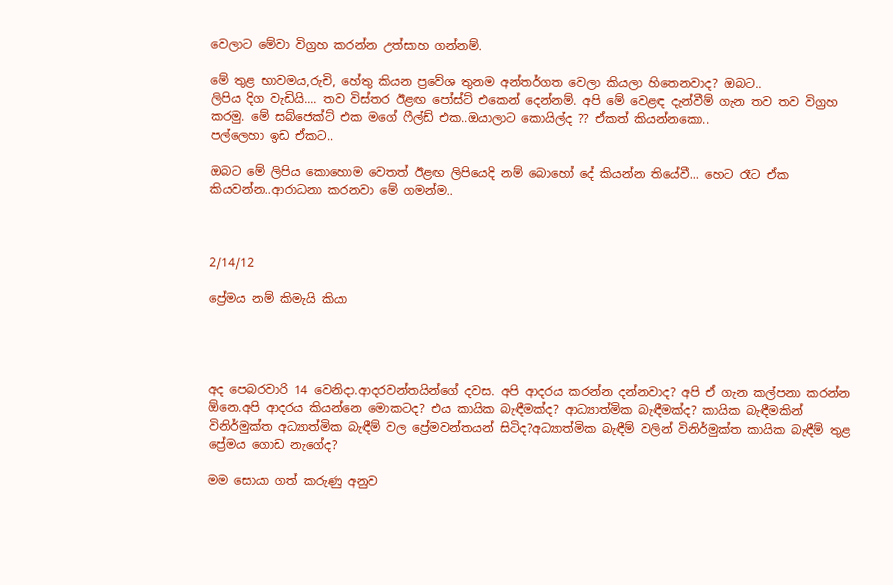වෙලාට මේවා විග්‍රහ කරන්න උත්සාහ ගන්නම්.

මේ තුළ භාවමය,රුචි, හේතු කියන ප්‍රවේශ තුනම අන්තර්ගත වෙලා කියලා හිතෙනවාද? ඔබට..
ලිපිය දිග වැඩියි.... තව විස්තර ඊළඟ පෝස්ට් එකෙන් දෙන්නම්. අපි මේ වෙළඳ දැන්වීම් ගැන තව තව විග්‍රහ කරමු. මේ සබ්ජෙක්ට් එක මගේ ෆීල්ඩ් එක..ඔයාලාට කොයිල්ද ?? ඒකත් කියන්නකො..
පල්ලෙහා ඉඩ ඒකට..

ඔබට මේ ලිපිය කොහොම වෙතත් ඊළඟ ලිපියෙදි නම් බොහෝ දේ කියන්න තියේවී... හෙට රෑට ඒක කියවන්න..ආරාධනා කරනවා මේ ගමන්ම..



2/14/12

ප්‍රේමය නම් කිමැයි කියා




අද පෙබරවාරි 14 වෙනිදා.ආදරවන්තයින්ගේ දවස. අපි ආදරය කරන්න දන්නවාද? අපි ඒ ගැන කල්පනා කරන්න ඕනෙ.අපි ආදරය කියන්නෙ මොකටද? එය කායික බැඳීමක්ද? ආධ්‍යාත්මික බැඳීමක්ද? කායික බැඳීමකින් විනිර්මුක්ත අධ්‍යාත්මික බැඳීම් වල ප්‍රේමවන්තයන් සිටිද?අධ්‍යාත්මික බැඳීම් වලින් විනිර්මුක්ත කායික බැඳීම් තුළ ප්‍රේමය ගොඩ නැගේද?

මම සොයා ගත් කරුණු අනුව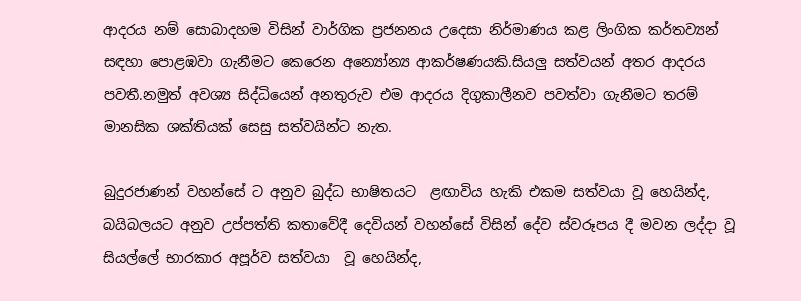ආදරය නම් සොබාදහම විසින් වාර්ගික ප්‍රජනනය උදෙසා නිර්මාණය කළ ලිංගික කර්තව්‍යන් සඳහා පොළඹවා ගැනීමට කෙරෙන අන්‍යෝන්‍ය ආකර්ෂණයකි.සියලු සත්වයන් අතර ආදරය පවතී.නමුත් අවශ්‍ය සිද්ධියෙන් අනතුරුව එම ආදරය දිගුකාලීනව පවත්වා ගැනීමට තරම් මානසික ශක්තියක් සෙසු සත්වයින්ට නැත.

බුදුරජාණන් වහන්සේ ට අනුව බුද්ධ භාෂිතයට  ළඟාවිය හැකි එකම සත්වයා වූ හෙයින්ද, බයිබලයට අනුව උප්පත්ති කතාවේදී දෙවියන් වහන්සේ විසින් දේව ස්වරූපය දී මවන ලද්දා වූ සියල්ලේ භාරකාර අපූර්ව සත්වයා  වූ හෙයින්ද,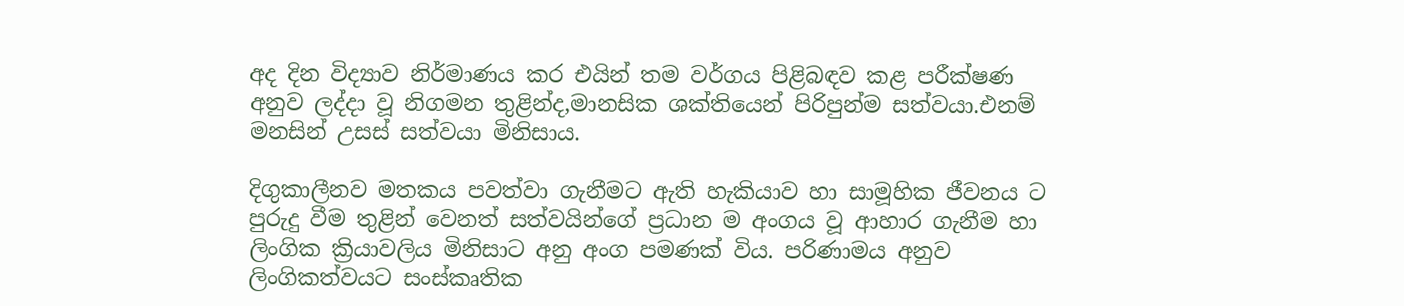අද දින විද්‍යාව නිර්මාණය කර එයින් තම වර්ගය පිළිබඳව කළ පරීක්ෂණ අනුව ලද්දා වූ නිගමන තුළින්ද,මානසික ශක්තියෙන් පිරිපුන්ම සත්වයා.එනම් මනසින් උසස් සත්වයා මිනිසාය.

දිගුකාලීනව මතකය පවත්වා ගැනීමට ඇති හැකියාව හා සාමූහික ජීවනය ට පුරුදු වීම තුළින් වෙනත් සත්වයින්ගේ ප්‍රධාන ම අංගය වූ ආහාර ගැනීම හා ලිංගික ක්‍රියාවලිය මිනිසාට අනු අංග පමණක් විය. පරිණාමය අනුව ලිංගිකත්වයට සංස්කෘතික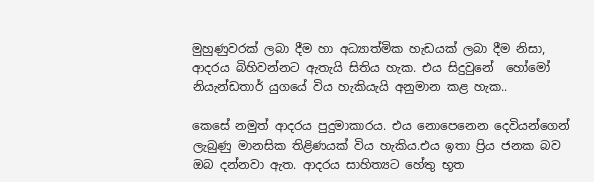මුහුණුවරක් ලබා දීම හා අධ්‍යාත්මික හැඩයක් ලබා දීම නිසා, ආදරය බිහිවන්නට ඇතැයි සිතිය හැක. එය සිදුවුනේ  හෝමෝ නියැන්ඩතාර් යුගයේ විය හැකියැයි අනුමාන කළ හැක..

කෙසේ නමුත් ආදරය පුදුමාකාරය. එය නොපෙනෙන දෙවියන්ගෙන් ලැබුණු මානසික තිළිණයක් විය හැකිය.එය ඉතා ප්‍රිය ජනක බව ඔබ දන්නවා ඇත. ආදරය සාහිත්‍යට හේතු භූත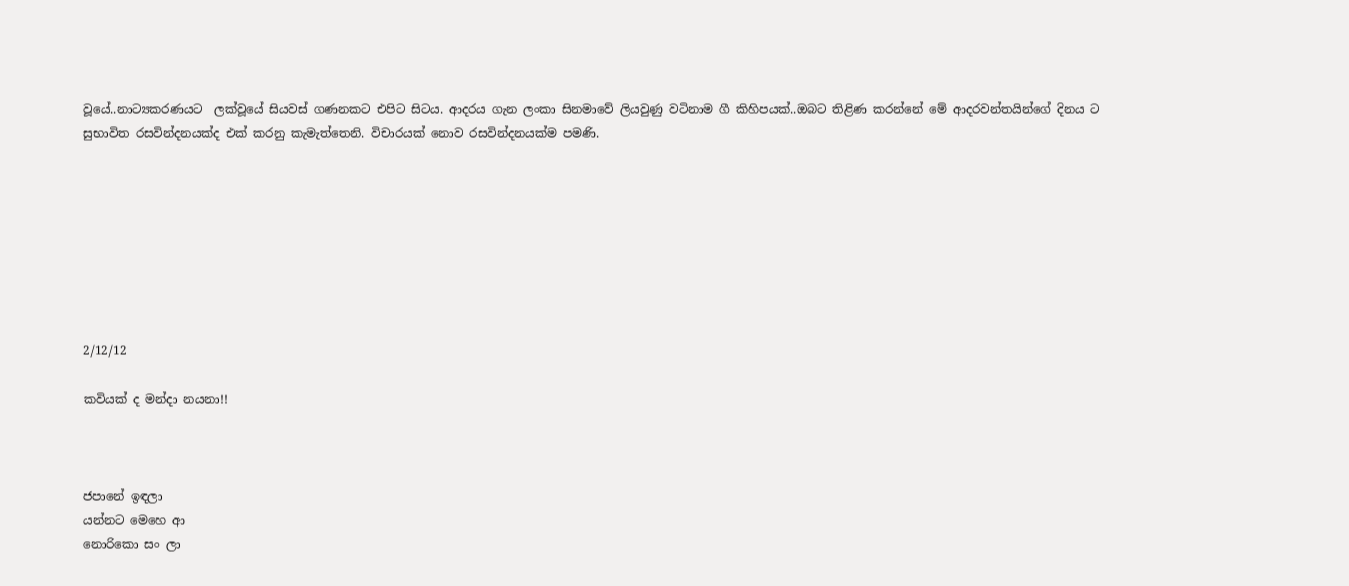වූයේ..නාට්‍යකරණයට  ලක්වූයේ සියවස් ගණනකට එපිට සිටය. ආදරය ගැන ලංකා සිනමාවේ ලියවුණු වටිනාම ගී කිහිපයක්..ඔබට තිළිණ කරන්නේ මේ ආදරවන්තයින්ගේ දිනය ට සුභාවිත රසවින්දනයක්ද එක් කරනු කැමැත්තෙනි. විචාරයක් නොව රසවින්දනයක්ම පමණි.








2/12/12

කවියක් ද මන්දා නයනා!!



ජපානේ ඉඳලා
යන්නට මෙහෙ ආ
නොරිකො සං ලා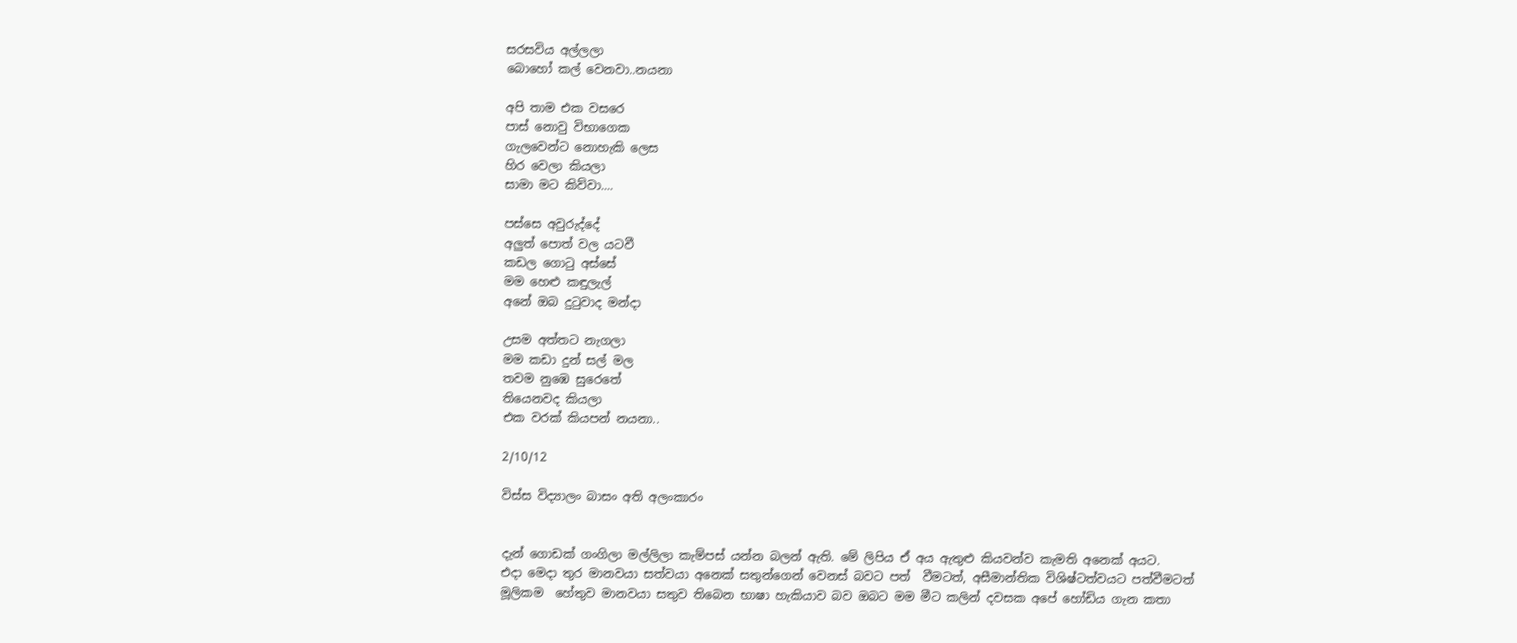සරසවිය අල්ලලා
බොහෝ කල් වෙනවා..නයනා

අපි තාම එක වසරෙ
පාස් නොවු විභාගෙක
ගැලවෙන්ට නොහැකි ලෙස
හිර වෙලා කියලා
සාමා මට කිව්වා....

පස්සෙ අවුරුද්දේ
අලුත් පොත් වල යටවී
කඩල ගොටු අස්සේ
මම හෙළු කඳුලැල්
අනේ ඔබ දුටුවාද මන්දා

උසම අත්තට නැගලා
මම කඩා දුන් සල් මල
තවම නුඹෙ සුරෙතේ
තියෙනවද කියලා
එක වරක් කියපන් නයනා..

2/10/12

විස්ස විද්‍යාලං බාසං අති අලංකාරං


දැන් ගොඩක් ගංගිලා මල්ලිලා කැම්පස් යන්න බලන් ඇති. මේ ලිපිය ඒ අය ඇතුළු කියවන්ව කැමති අනෙක් අයට.
එදා මෙදා තුර මානවයා සත්වයා අනෙක් සතුන්ගෙන් වෙනස් බවට පත්  වීමටත්, අසීමාන්තික විශිෂ්ටත්වයට පත්වීමටත් මූලිකම  හේතුව මානවයා සතුව තිබෙන භාෂා හැකියාව බව ඔබට මම මීට කලින් දවසක අපේ හෝඩිය ගැන කතා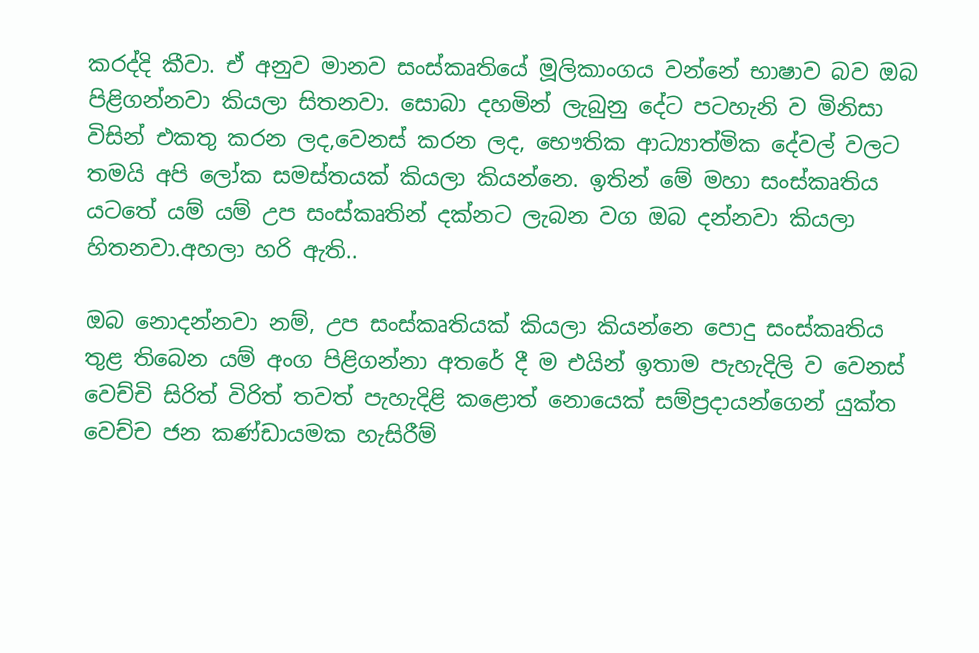කරද්දි කීවා. ඒ අනුව මානව සංස්කෘතියේ මූලිකාංගය වන්නේ භාෂාව බව ඔබ පිළිගන්නවා කියලා සිතනවා. සොබා දහමින් ලැබුනු දේට පටහැනි ව මිනිසා විසින් එකතු කරන ලද,වෙනස් කරන ලද, භෞතික ආධ්‍යාත්මික දේවල් වලට තමයි අපි ලෝක සමස්තයක් කියලා කියන්නෙ. ඉතින් මේ මහා සංස්කෘතිය යටතේ යම් යම් උප සංස්කෘතින් දක්නට ලැබන වග ඔබ දන්නවා කියලා හිතනවා.අහලා හරි ඇති..

ඔබ නොදන්නවා නම්, උප සංස්කෘතියක් කියලා කියන්නෙ පොදු සංස්කෘතිය තුළ තිබෙන යම් අංග පිළිගන්නා අතරේ දී ම එයින් ඉතාම පැහැදිලි ව වෙනස් වෙච්චි සිරිත් විරිත් තවත් පැහැදිළි කළොත් නොයෙක් සම්ප්‍රදායන්ගෙන් යුක්ත වෙච්ච ජන කණ්ඩායමක හැසිරීම්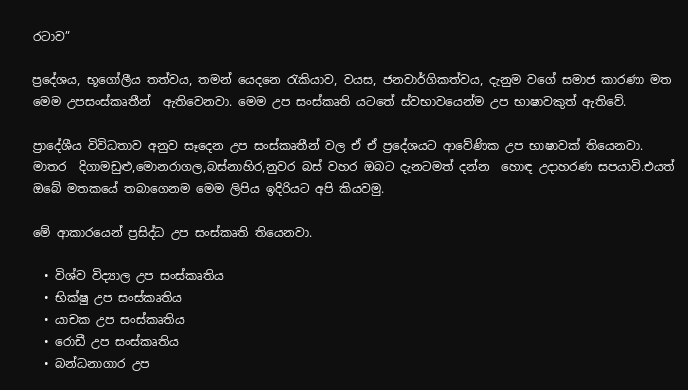රටාව”

ප්‍රදේශය, භූගෝලීය තත්වය, තමන් යෙදනෙ රැකියාව, වයස, ජනවාර්ගිකත්වය, දැනුම වගේ සමාජ කාරණා මත මෙම උපසංස්කෘතීන්  ඇතිවෙනවා. මෙම උප සංස්කෘති යටතේ ස්වභාවයෙන්ම උප භාෂාවකුත් ඇතිවේ.

ප්‍රාදේශීය විවිධතාව අනුව සෑදෙන උප සංස්කෘතීන් වල ඒ ඒ ප්‍ර‍දේශයට ආවේණික උප භාෂාවක් තියෙනවා.
මාතර  දිගාමඩුළු,මොනරාගල,බස්නාහිර,නුවර බස් වහර ඔබට දැනටමත් දන්න  හොඳ උදාහරණ සපයාවි.එයත් ඔබේ මතකයේ තබාගෙනම මෙම ලිපිය ඉදිරියට අපි කියවමු.

මේ ආකාරයෙන් ප්‍රසිද්ධ උප සංස්කෘති තියෙනවා.

  • විශ්ව විද්‍යාල උප සංස්කෘතිය
  • භික්ෂු උප සංස්කෘතිය
  • යාචක උප සංස්කෘතිය
  • රොඩී උප සංස්කෘතිය
  • බන්ධනාගාර උප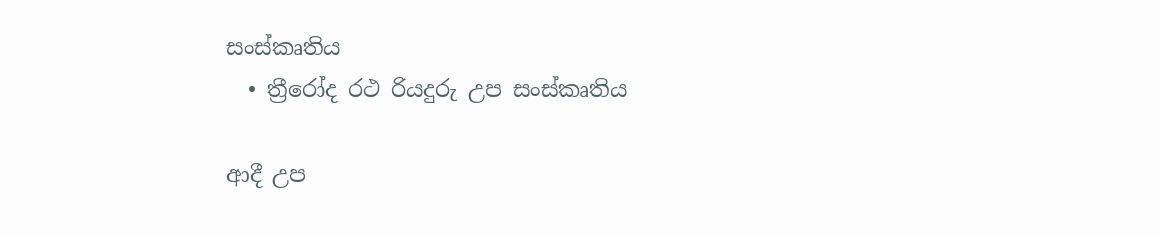සංස්කෘතිය
  • ත්‍රීරෝද රථ රියදුරු උප සංස්කෘතිය

ආදී උප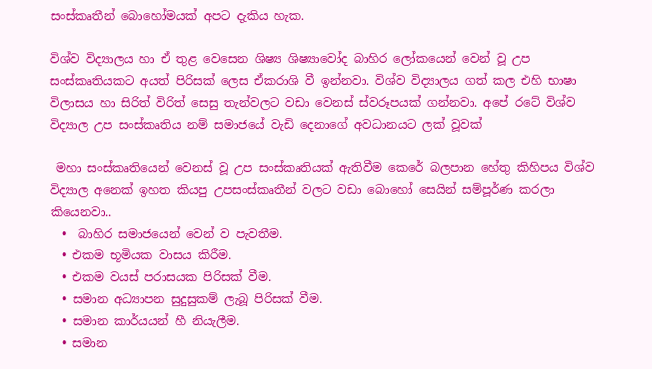සංස්කෘතීන් බොහෝමයක් අපට දැකිය හැක.

විශ්ව විද්‍යාලය හා ඒ තුළ වෙසෙන ශිෂ්‍ය ශිෂ්‍යාවෝද බාහිර ලෝකයෙන් වෙන් වූ උප සංස්කෘතියකට අයත් පිරිසක් ලෙස ඒකරාශි වී ඉන්නවා. විශ්ව විද්‍යාලය ගත් කල එහි භාෂා විලාසය හා සිරිත් විරිත් සෙසු තැන්වලට වඩා වෙනස් ස්වරූපයක් ගන්නවා. අපේ රටේ විශ්ව විද්‍යාල උප සංස්කෘතිය නම් සමාජයේ වැඩි දෙනාගේ අවධානයට ලක් වූවක්

 මහා සංස්කෘතියෙන් වෙනස් වූ උප සංස්කෘතියක් ඇතිවීම කෙරේ බලපාන හේතු කිහිපය විශ්ව විද්‍යාල අනෙක් ඉහත කියපු උපසංස්කෘතීන් වලට වඩා බොහෝ සෙයින් සම්පූර්ණ කරලා කියෙනවා..
  •  බාහිර සමාජයෙන් වෙන් ව පැවතීම.
  • එකම භූමියක වාසය කිරීම.
  • එකම වයස් පරාසයක පිරිසක් වීම.
  • සමාන අධ්‍යාපන සුදුසුකම් ලැබූ පිරිසක් වීම.
  • සමාන කාර්යයන් හී නියැලීම.
  • සමාන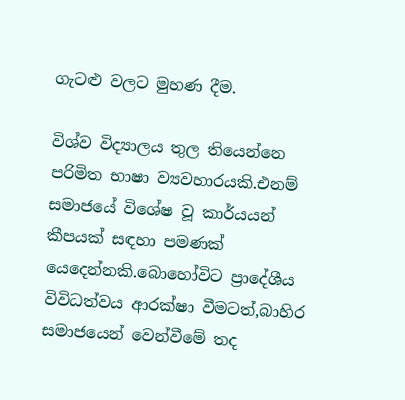ගැටළු වලට මුහණ දීම.

විශ්ව විද්‍යාලය තුල තියෙන්නෙ පරිමිත භාෂා ව්‍යවහාරයකි.එනම් සමාජයේ විශේෂ වූ කාර්යයන් කීපයක් සඳහා පමණක් යෙදෙන්නකි.බොහෝවිට ප්‍රාදේශීය විවිධත්වය ආරක්ෂා වීමටත්,බාහිර සමාජයෙන් වෙන්වීමේ තද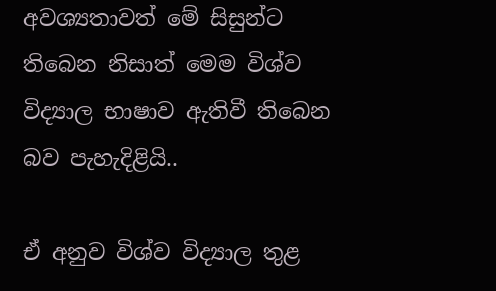අවශ්‍යතාවත් මේ සිසුන්ට තිබෙන නිසාත් මෙම විශ්ව විද්‍යාල භාෂාව ඇතිවී තිබෙන බව පැහැදිළියි..

ඒ අනුව විශ්ව විද්‍යාල තුළ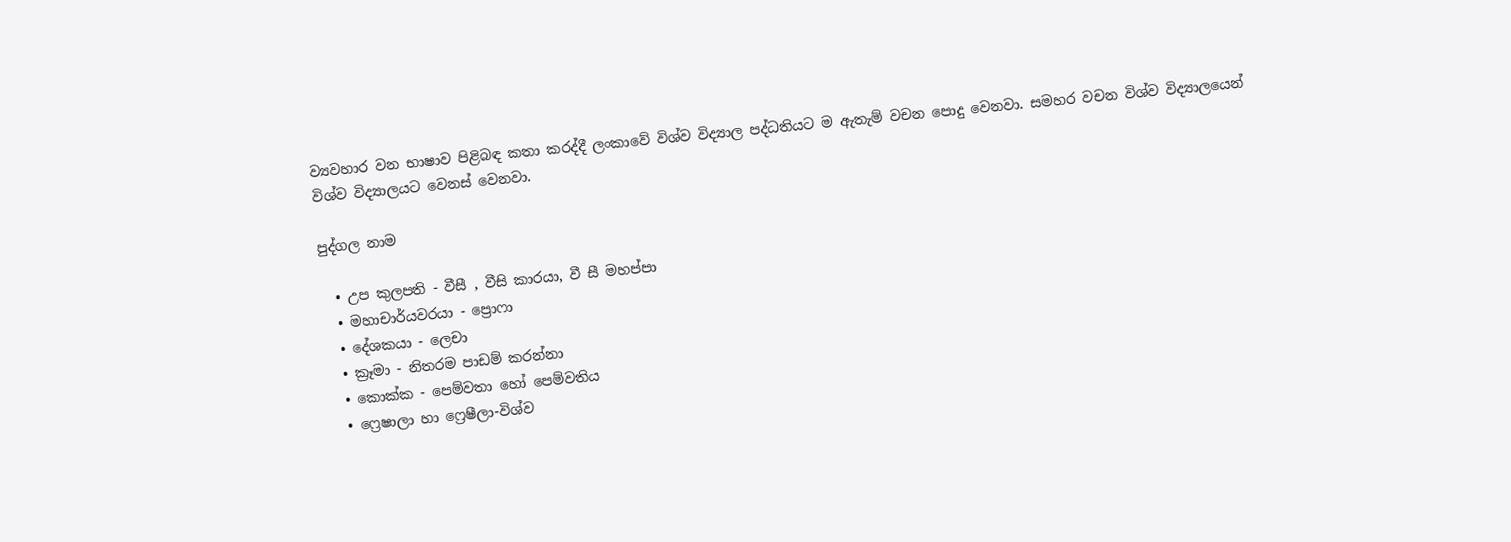ව්‍යවහාර වන භාෂාව පිළිබඳ කතා කරද්දී ලංකාවේ විශ්ව විද්‍යාල පද්ධතියට ම ඇතැම් වචන පොදු වෙනවා. සමහර වචන විශ්ව විද්‍යාලයෙන් විශ්ව විද්‍යාලයට වෙනස් වෙනවා.

පුද්ගල නාම

  • උප කුලපති - වීසී , වීසි කාරයා, වී සී මහප්පා
  • මහාචාර්යවරයා - ප්‍රොෆා
  • දේශකයා - ලෙචා
  • ක්‍රෑමා - නිතරම පාඩම් කරන්නා
  • කොක්ක - පෙම්වතා හෝ පෙම්වතිය
  • ෆ්‍රෙෂාලා හා ෆ්‍රෙෂීලා-විශ්ව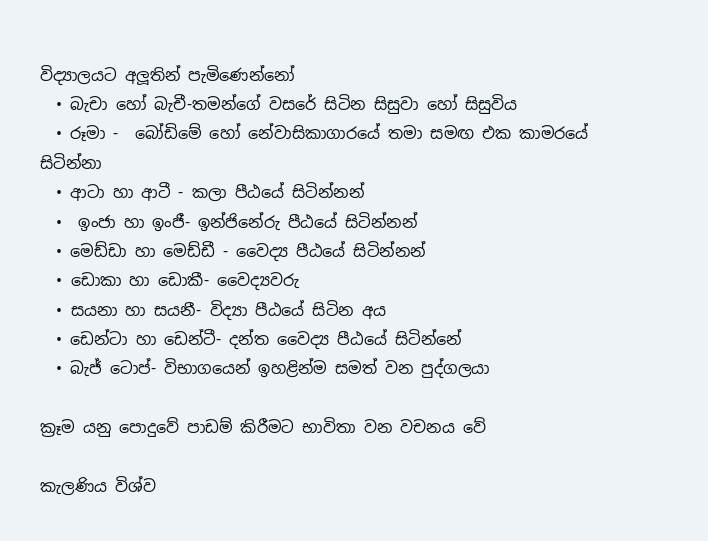විද්‍යාලයට අලූතින් පැමිණෙන්නෝ
  • බැචා හෝ බැචී-තමන්ගේ වසරේ සිටින සිසුවා හෝ සිසුවිය
  • රූමා -  බෝඩිමේ හෝ නේවාසිකාගාරයේ තමා සමඟ එක කාමරයේ සිටින්නා
  • ආටා හා ආටී - කලා පීඨයේ සිටින්නන්
  •  ඉංජා හා ඉංජී- ඉන්ජිනේරු පීඨයේ සිටින්නන්
  • මෙඩ්ඩා හා මෙඩ්ඩී - වෛද්‍ය පීඨයේ සිටින්නන්
  • ඩොකා හා ඩොකී- වෛද්‍යවරු
  • සයනා හා සයනී- විද්‍යා පීඨයේ සිටින අය
  • ඩෙන්ටා හා ඩෙන්ටී- දන්ත වෛද්‍ය පීඨයේ සිටින්නේ
  • බැජ් ටොප්- විභාගයෙන් ඉහළින්ම සමත් වන පුද්ගලයා

ක්‍රෑම යනු පොදුවේ පාඩම් කිරීමට භාවිතා වන වචනය වේ

කැලණිය විශ්ව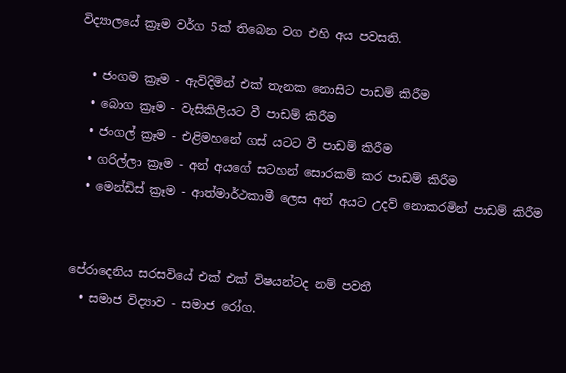විද්‍යාලයේ ක්‍රෑම වර්ග 5ක් තිබෙන වග එහි අය පවසති.

  • ජංගම ක්‍රෑම - ඇවිදිමින් එක් තැනක නොසිට පාඩම් කිරීම
  • බොග ක්‍රෑම - වැසිකිලියට වී පාඩම් කිරීම
  • ජංගල් ක්‍රෑම - එළිමහනේ ගස් යටට වී පාඩම් කිරීම
  • ගරිල්ලා ක්‍රෑම - අන් අයගේ සටහන් සොරකම් කර පාඩම් කිරීම
  • මෙන්ඩිස් ක්‍රෑම - ආත්මාර්ථකාමී ලෙස අන් අයට උදව් නොකරමින් පාඩම් කිරීම


පේරාදෙනිය සරසවියේ එක් එක් විෂයන්ටද නම් පවතී
  • සමාජ විද්‍යාව - සමාජ රෝග.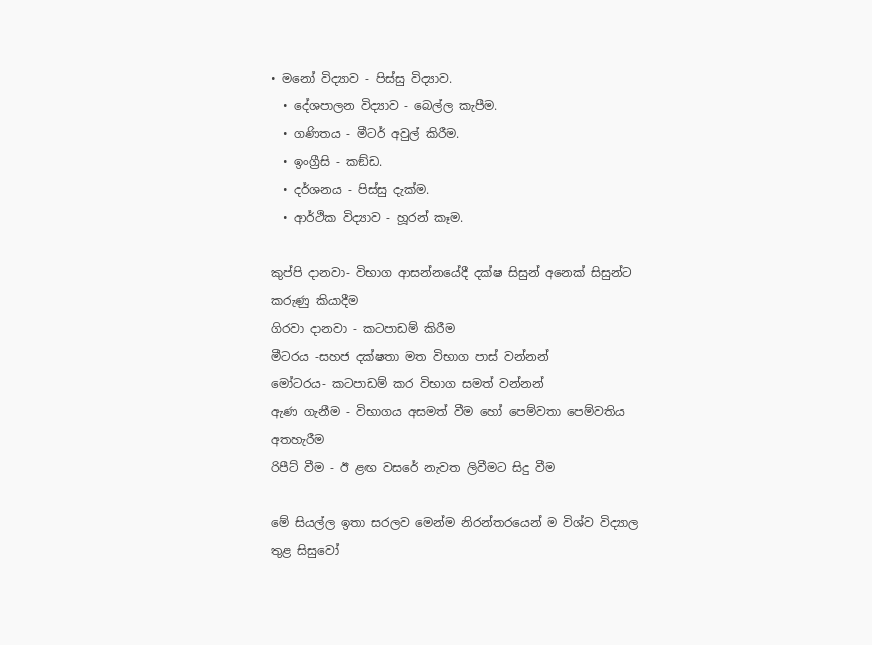• මනෝ විද්‍යාව - පිස්සු විද්‍යාව.
  • දේශපාලන විද්‍යාව - බෙල්ල කැපීම.
  • ගණිතය - මීටර් අවුල් කිරීම.
  • ඉංග්‍රීසි - කඞ්ඩ.
  • දර්ශනය - පිස්සු දැක්ම.
  • ආර්ථික විද්‍යාව - හූරන් කෑම.

කුප්පි දානවා- විභාග ආසන්නයේදී දක්ෂ සිසුන් අනෙක් සිසුන්ට කරුණු කියාදීම
ගිරවා දානවා - කටපාඩම් කිරීම
මීටරය -සහජ දක්ෂතා මත විභාග පාස් වන්නන්
මෝටරය- කටපාඩම් කර විභාග සමත් වන්නන්
ඇණ ගැනීම - විභාගය අසමත් වීම හෝ පෙම්වතා පෙම්වතිය අතහැරීම
රිපීට් වීම - ඊ ළඟ වසරේ නැවත ලිවීමට සිදු වීම

මේ සියල්ල ඉතා සරලව මෙන්ම නිරන්තරයෙන් ම විශ්ව විද්‍යාල තුළ සිසුවෝ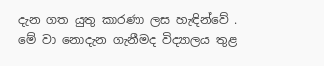දැන ගත යුතු කාරණා ලස හැඳින්වේ . මේ වා නොදැන ගැනීමද විද්‍යාලය තුළ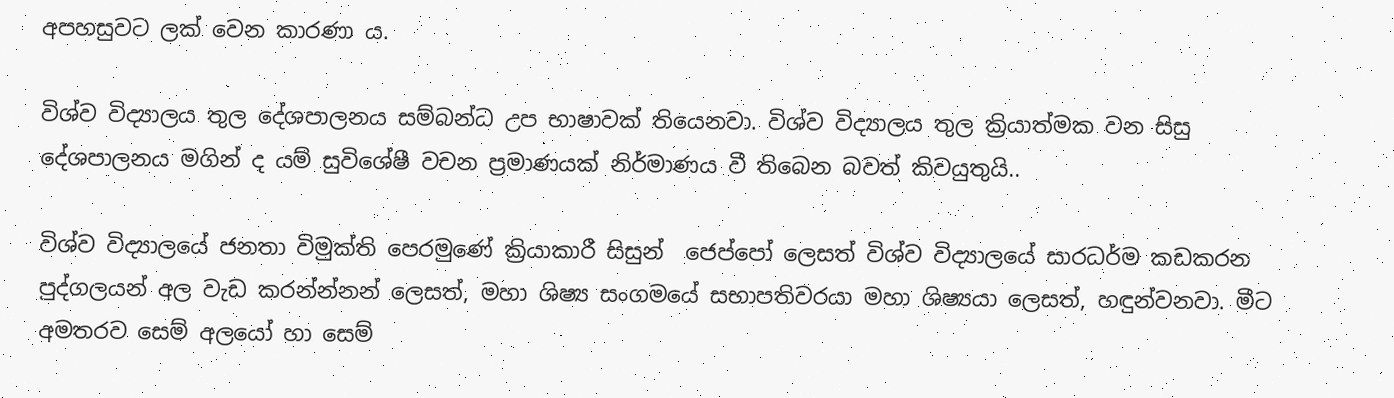අපහසුවට ලක් වෙන කාරණා ය.

විශ්ව විද්‍යාලය තුල දේශපාලනය සම්බන්ධ උප භාෂාවක් තියෙනවා. විශ්ව විද්‍යාලය තුල ක්‍රියාත්මක වන සිසු දේශපාලනය මගින් ද යම් සුවිශේෂී වචන ප්‍රමාණයක් නිර්මාණය වී තිබෙන බවත් කිවයුතුයි..

විශ්ව විද්‍යාලයේ ජනතා විමුක්ති පෙරමුණේ ක්‍රියාකාරී සිසුන්  ජෙප්පෝ ලෙසත් විශ්ව විද්‍යාලයේ සාරධර්ම කඩකරන පුද්ගලයන් අල වැඩ කරන්න්නන් ලෙසත්, මහා ශිෂ්‍ය සංගමයේ සභාපතිවරයා මහා ශිෂ්‍යයා ලෙසත්, හඳුන්වනවා. මීට අමතරව සෙම් අලයෝ හා සෙම්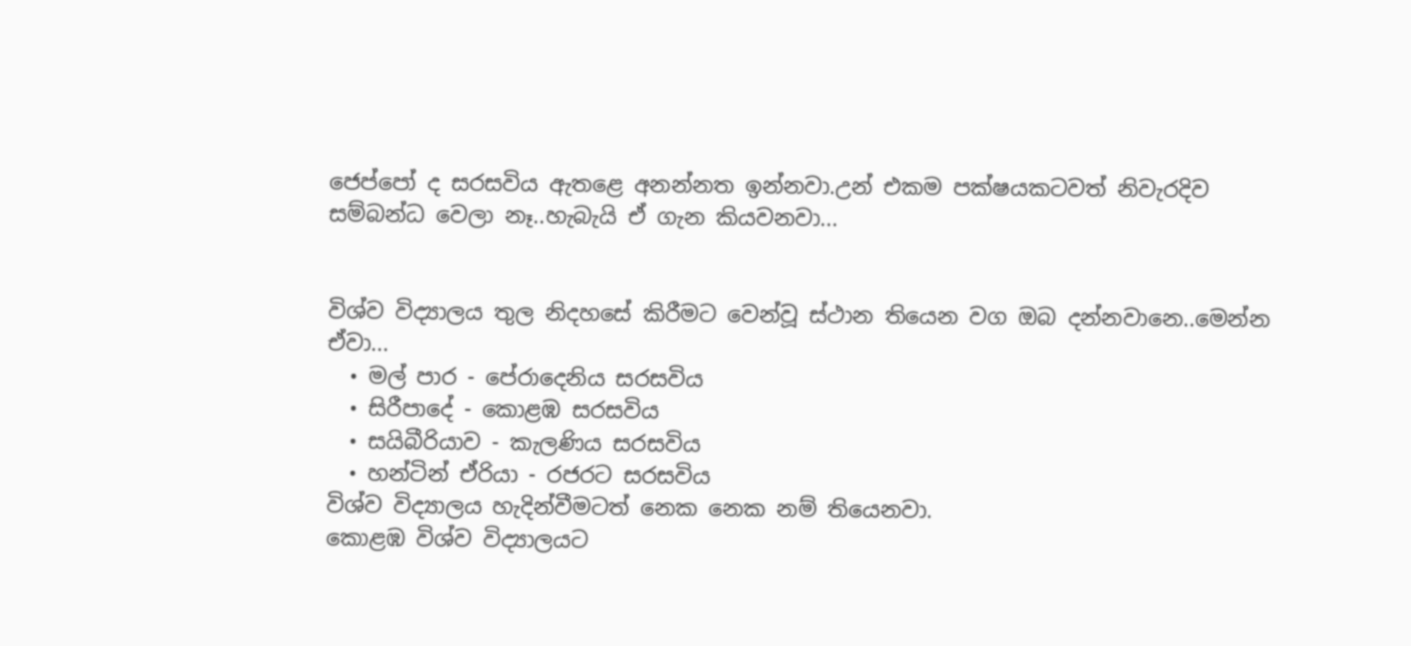ජෙප්පෝ ද සරසවිය ඇතළෙ අනන්නත ඉන්නවා.උන් එකම පක්ෂයකටවත් නිවැරදිව සම්බන්ධ වෙලා නෑ..හැබැයි ඒ ගැන කියවනවා...


විශ්ව විද්‍යාලය තුල නිදහසේ කිරීමට වෙන්වූ ස්ථාන තියෙන වග ඔබ දන්නවානෙ..මෙන්න ඒවා...
  • මල් පාර - පේරාදෙනිය සරසවිය
  • සිරීපාදේ - කොළඹ සරසවිය
  • සයිබීරියාව - කැලණිය සරසවිය
  • හන්ටින් ඒරියා - රජරට සරසවිය
විශ්ව විද්‍යාලය හැදින්වීමටත් නෙක නෙක නම් තියෙනවා.
කොළඹ විශ්ව විද්‍යාලයට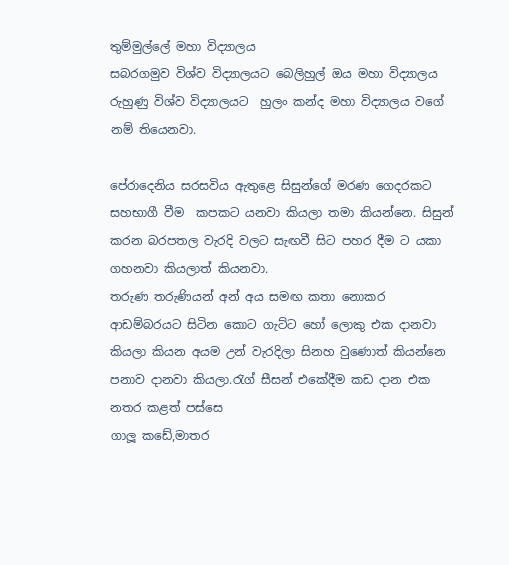තුම්මුල්ලේ මහා විද්‍යාලය
සබරගමුව විශ්ව විද්‍යාලයට බෙලිහුල් ඔය මහා විද්‍යාලය
රුහුණු විශ්ව විද්‍යාලයට  හුලං කන්ද මහා විද්‍යාලය වගේ නම් තියෙනවා.

පේරාදෙනිය සරසවිය ඇතුළෙ සිසුන්ගේ මරණ ගෙදරකට සහභාගී වීම  කපකට යනවා කියලා තමා කියන්නෙ. සිසුන් කරන බරපතල වැරදි වලට සැඟවී සිට පහර දීම ට යකා ගහනවා කියලාත් කියනවා.
තරුණ තරුණියන් අන් අය සමඟ කතා නොකර ආඩම්බරයට සිටින කොට ගැට්ට හෝ ලොකු එක දානවා කියලා කියන අයම උන් වැරදිලා සිනහ වුණොත් කියන්නෙ පනාව දානවා කියලා.රැග් සීසන් එකේදීම කඩ දාන එක නතර කළත් පස්සෙ
ගාලූ කඩේ,මාතර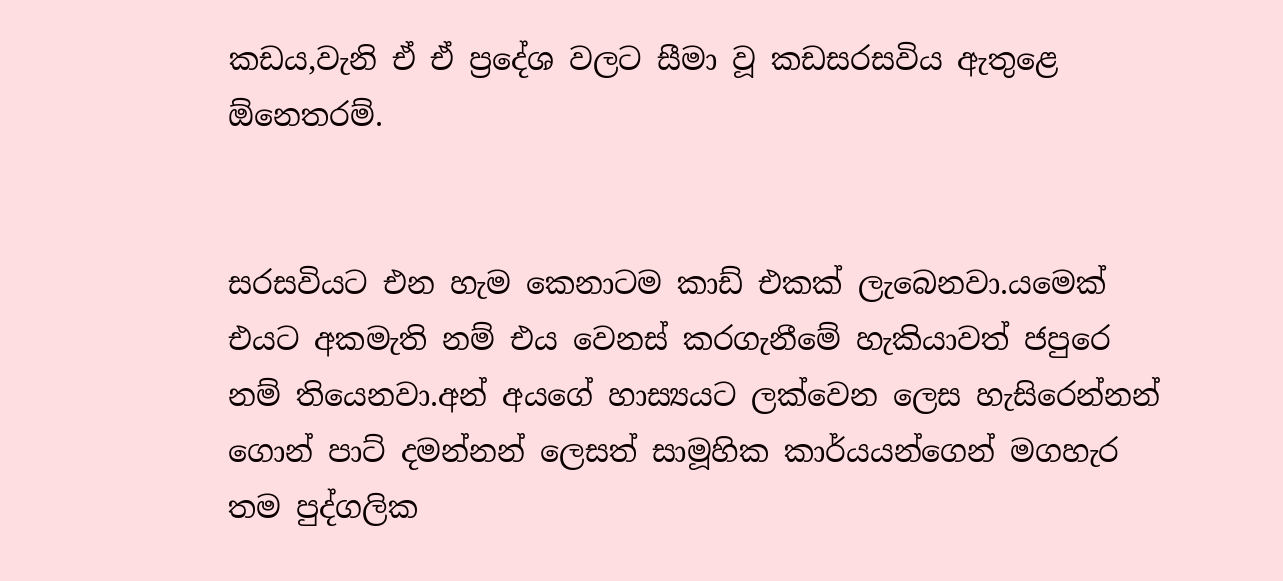කඩය,වැනි ඒ ඒ ප්‍රදේශ වලට සීමා වූ කඩසරසවිය ඇතුළෙ ඕනෙතරම්.


සරසවියට එන හැම කෙනාටම කාඩ් එකක් ලැබෙනවා.යමෙක් එයට අකමැති නම් එය වෙනස් කරගැනීමේ හැකියාවත් ජපුරෙ නම් තියෙනවා.අන් අයගේ හාස්‍යයට ලක්වෙන ලෙස හැසිරෙන්නන් ගොන් පාට් දමන්නන් ලෙසත් සාමූහික කාර්යයන්ගෙන් මගහැර තම පුද්ගලික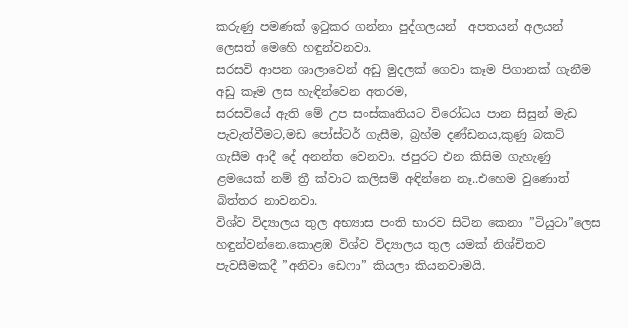කරුණු පමණක් ඉටුකර ගන්නා පුද්ගලයන්  අපතයන් අලයන් ලෙසත් මෙහෙි හඳුන්වනවා.
සරසවි ආපන ශාලාවෙන් අඩු මුදලක් ගෙවා කෑම පිගානක් ගැනීම අඩු කෑම ලස හැඳින්වෙන අතරම,
සරසවියේ ඇති මේ උප සංස්කෘතියට විරෝධය පාන සිසුන් මැඩ පැවැත්වීමට,මඩ පෝස්ටර් ගැසීම, බ්‍රහ්ම දණ්ඩනය,කුණු බකට් ගැසීම ආදී දේ අනන්ත වෙනවා. ජපුරට එන කිසිම ගැහැණු ළමයෙක් නම් ත්‍රී ක්වාට කලිසම් අඳින්නෙ නෑ..එහෙම වුණොත් බිත්තර නාවනවා.
විශ්ව විද්‍යාලය තුල අභ්‍යාස පංති භාරව සිටින කෙනා ”ටියුටා”ලෙස හඳුන්වන්නෙ.කොළඹ විශ්ව විද්‍යාලය තුල යමක් නිශ්චිතව පැවසීමකදී ”අනිවා ඩෙෆා” කියලා කියනවාමයි.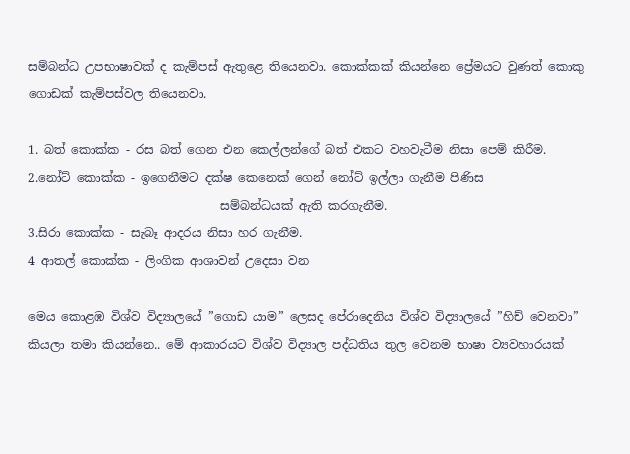සම්බන්ධ උපභාෂාවක් ද කැම්පස් ඇතුළෙ තියෙනවා. කොක්කක් කියන්නෙ ප්‍රේමයට වුණත් කොකු ගොඩක් කැම්පස්වල තියෙනවා.

1. බත් කොක්ක - රස බත් ගෙන එන කෙල්ලන්ගේ බත් එකට වහවැටීම නිසා පෙම් කිරීම.
2.නෝට් කොක්ක - ඉගෙනීමට දක්ෂ කෙනෙක් ගෙන් නෝට් ඉල්ලා ගැනීම පිණිස
                                සම්බන්ධයක් ඇති කරගැනීම.
3.සිරා කොක්ක - සැබෑ ආදරය නිසා හර ගැනීම.
4 ආතල් කොක්ක - ලිංගික ආශාවන් උදෙසා වන

මෙය කොළඹ විශ්ව විද්‍යාලයේ ”ගොඩ යාම” ලෙසද පේරාදෙනිය විශ්ව විද්‍යාලයේ ”හිච් වෙනවා” කියලා තමා කියන්නෙ.. මේ ආකාරයට විශ්ව විද්‍යාල පද්ධතිය තුල වෙනම භාෂා ව්‍යවහාරයක්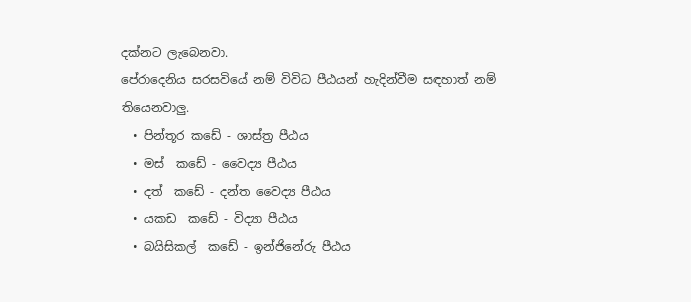දක්නට ලැබෙනවා.
පේරාදෙනිය සරසවියේ නම් විවිධ පීඨයන් හැදින්වීම සඳහාත් නම් තියෙනවාලු.
  • පින්තූර කඩේ - ශාස්ත්‍ර පීඨය
  • මස්  කඩේ - වෛද්‍ය පීඨය
  • දත්  කඩේ - දන්ත වෛද්‍ය පීඨය
  • යකඩ  කඩේ - විද්‍යා පීඨය
  • බයිසිකල්  කඩේ - ඉන්ජිනේරු පීඨය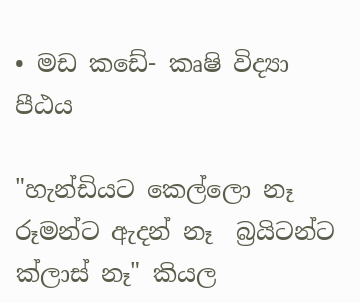• මඩ කඩේ- කෘෂි විද්‍යා පීඨය

"හැන්ඩියට කෙල්ලො නෑ රූමන්ට ඇදන් නෑ  බ්‍රයිටන්ට ක්ලාස් නෑ" කියල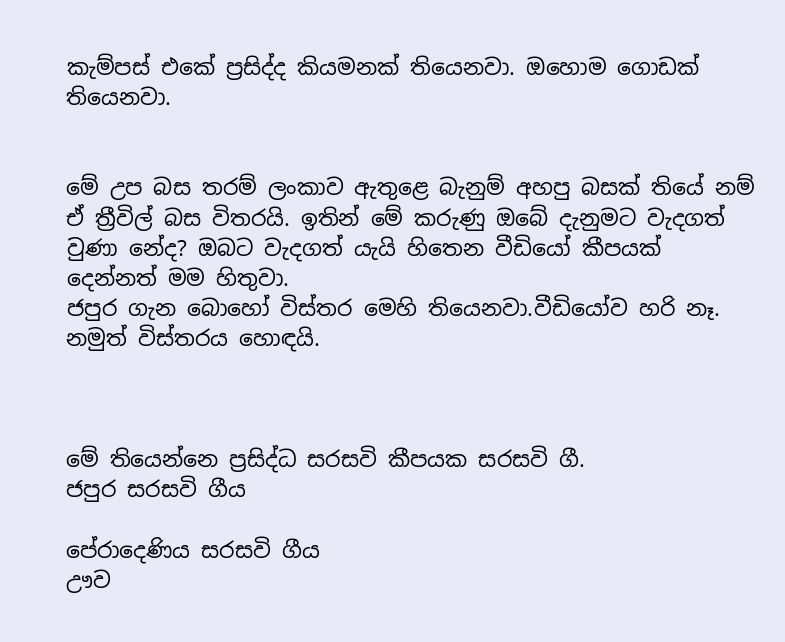කැම්පස් එකේ ප්‍රසිද්ද කියමනක් තියෙනවා. ඔහොම ගොඩක් තියෙනවා.


මේ උප බස තරම් ලංකාව ඇතුළෙ බැනුම් අහපු බසක් තියේ නම් ඒ ත්‍රීවිල් බස විතරයි. ඉතින් මේ කරුණු ඔබේ දැනුමට වැදගත් වුණා නේද? ඔබට වැදගත් යැයි හිතෙන වීඩියෝ කීපයක් දෙන්නත් මම හිතුවා.
ජපුර ගැන බොහෝ විස්තර මෙහි තියෙනවා.වීඩියෝව හරි නෑ. නමුත් විස්තරය හොඳයි.



මේ තියෙන්නෙ ප්‍රසිද්ධ සරසවි කීපයක සරසවි ගී.
ජපුර සරසවි ගීය

පේරාදෙණිය සරසවි ගීය
ඌව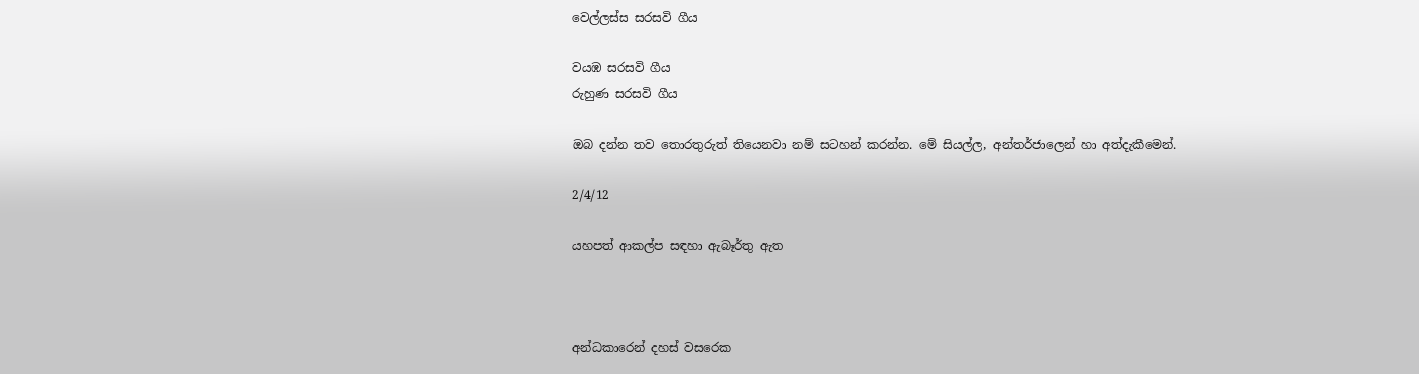වෙල්ලස්ස සරසවි ගීය

වයඹ සරසවි ගීය
රුහුණ සරසවි ගීය

ඔබ දන්න තව තොරතුරුත් තියෙනවා නම් සටහන් කරන්න. මේ සියල්ල, අන්තර්ජාලෙන් හා අත්දැකීමෙන්.

2/4/12

යහපත් ආකල්ප සඳහා ඇබෑර්තු ඇත



අන්ධකාරෙන් දහස් වසරෙක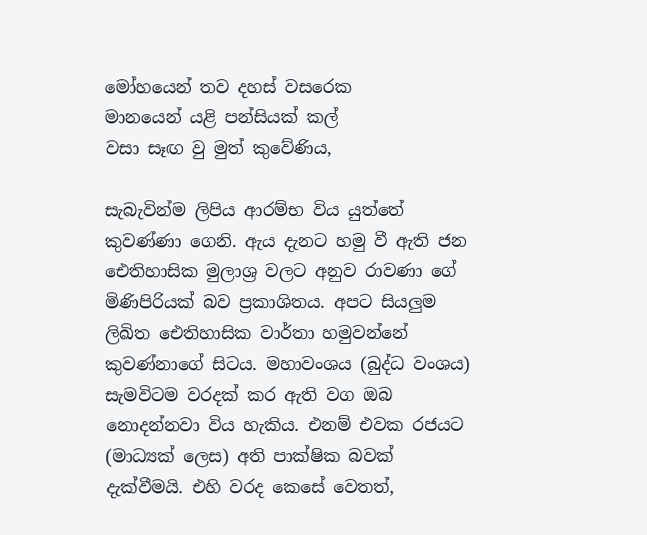මෝහයෙන් තව දහස් වසරෙක
මානයෙන් යළි පන්සියක් කල්
වසා සෑඟ වු මුත් කුවේණිය,

සැබැවින්ම ලිපිය ආරම්භ විය යුත්තේ කුවණ්ණා ගෙනි. ඇය දැනට හමු වී ඇති ජන ඓතිහාසික මුලාශ්‍ර වලට අනුව රාවණා ගේ මිණිපිරියක් බව ප්‍රකාශිතය. අපට සියලුම ලිඛිත ඓතිහාසික වාර්තා හමුවන්නේ කුවණ්නාගේ සිටය. මහාවංශය (බුද්ධ වංශය) සැමවිටම වරදක් කර ඇති වග ඔබ නොදන්නවා විය හැකිය. එනම් එවක රජයට (මාධ්‍යක් ලෙස) අති පාක්ෂික බවක් දැක්වීමයි. එහි වරද කෙසේ වෙතත්,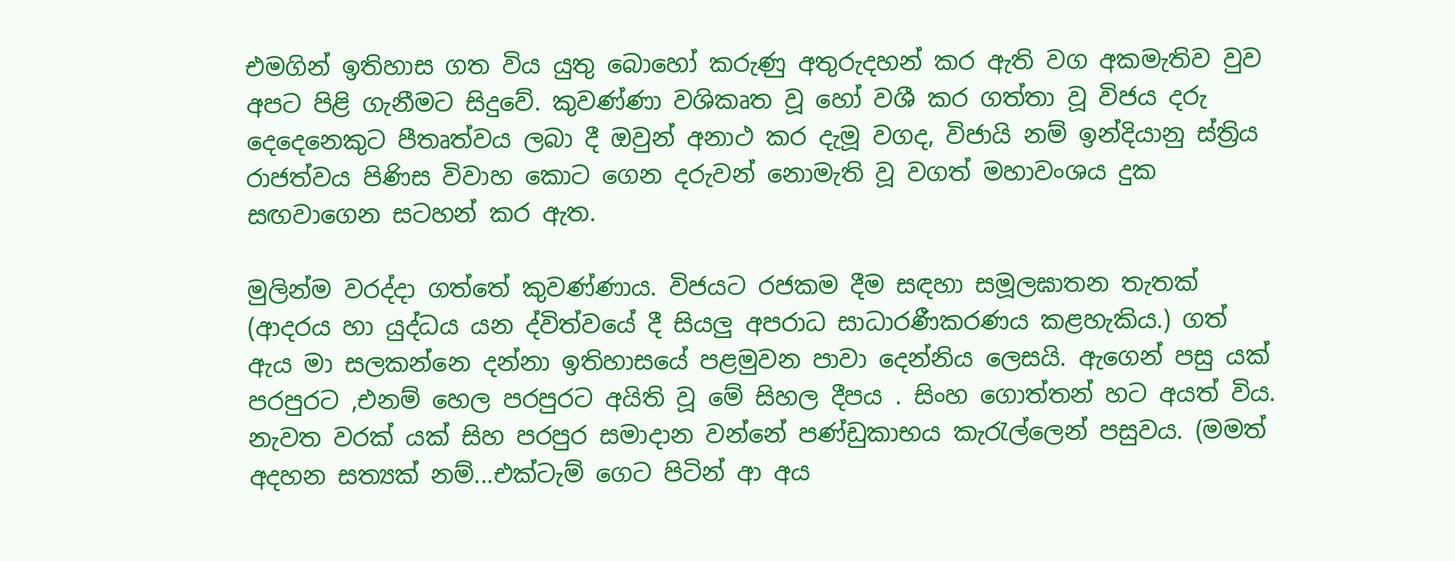එමගින් ඉතිහාස ගත විය යුතු බොහෝ කරුණු අතුරුදහන් කර ඇති වග අකමැතිව වුව අපට පිළි ගැනීමට සිදුවේ. කුවණ්ණා වශිකෘත වූ හෝ වශී කර ගත්තා වූ විජය දරු දෙදෙනෙකුට පීතෘත්වය ලබා දී ඔවුන් අනාථ කර දැමූ වගද, විජායි නම් ඉන්දියානු ස්ත්‍රිය රාජත්වය පිණිස විවාහ කොට ගෙන දරුවන් නොමැති වූ වගත් මහාවංශය දුක සඟවාගෙන සටහන් කර ඇත.

මුලින්ම වරද්දා ගත්තේ කුවණ්ණාය. විජයට රජකම දීම සඳහා සමූලඝාතන තැතක් (ආදරය හා යුද්ධය යන ද්විත්වයේ දී සියලු අපරාධ සාධාරණීකරණය කළහැකිය.) ගත් ඇය මා සලකන්නෙ දන්නා ඉතිහාසයේ පළමුවන පාවා දෙන්නිය ලෙසයි. ඇගෙන් පසු යක් පරපුරට ,එනම් හෙල පරපුරට අයිති වූ මේ සිහල දීපය . සිංහ ගොත්තන් හට අයත් විය. නැවත වරක් යක් සිහ පරපුර සමාදාන වන්නේ පණ්ඩුකාභය කැරැල්ලෙන් පසුවය. (මමත් අදහන සත්‍යක් නම්...එක්ටැම් ගෙට පිටින් ආ අය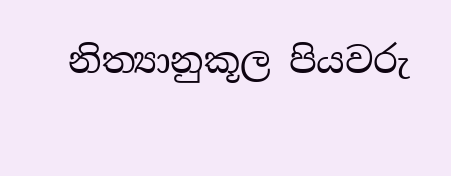නිත්‍යානුකූල පියවරු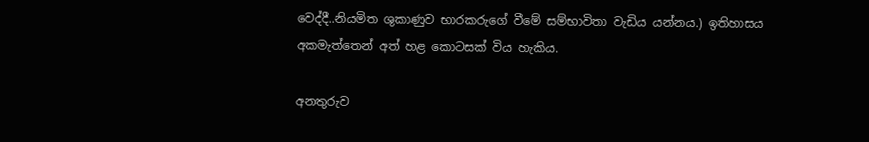වෙද්දී..නියමිත ශුකාණුව භාරකරුගේ වීමේ සම්භාවිතා වැඩිය යන්නය.) ඉතිහාසය අකමැත්තෙන් අත් හළ කොටසක් විය හැකිය.

අනතුරුව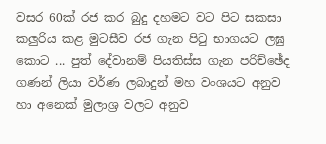වසර 60ක් රජ කර බුදු දහමට වට පිට සකසා කලුරිය කළ මුටසීව රජ ගැන පිටු භාගයට ලඝු කොට ... පුත් දේවානම් පියතිස්ස ගැන පරිච්ඡේද ගණන් ලියා වර්ණ ලබාදුන් මහ වංශයට අනුව හා අනෙක් මුලාශ්‍ර වලට අනුව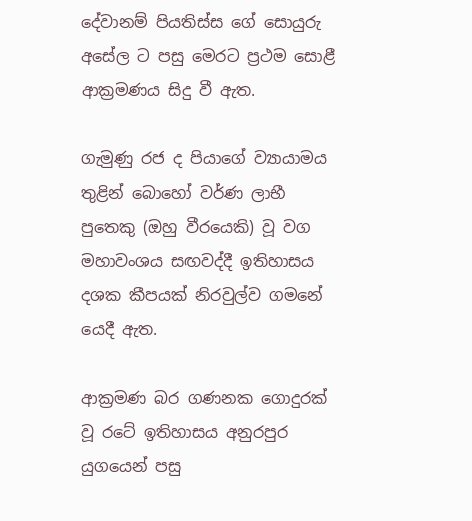දේවානම් පියතිස්ස ගේ සොයුරු අසේල ට පසු මෙරට ප්‍රථම සොළී ආක්‍රමණය සිදු වී ඇත.

ගැමුණු රජ ද පියාගේ ව්‍යායාමය තුළින් බොහෝ වර්ණ ලාභී පුතෙකු (ඔහු වීරයෙකි) වූ වග මහාවංශය සඟවද්දී ඉතිහාසය දශක කීපයක් නිරවුල්ව ගමනේ යෙදී ඇත.

ආක්‍රමණ බර ගණනක ගොදුරක් වූ රටේ ඉතිහාසය අනුරපුර යුගයෙන් පසු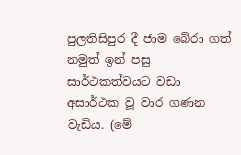පුලතිසිපුර දී ජාම බේරා ගත් නමුත් ඉන් පසු සාර්ථකත්වයට වඩා අසාර්ථක වූ වාර ගණන වැඩිය. (මේ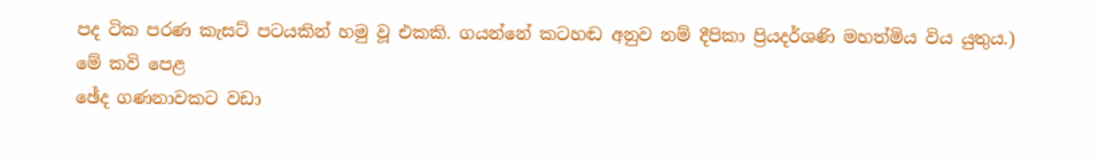පද ටික පරණ කැසට් පටයකින් හමු වූ එකකි. ගයන්නේ කටහඬ අනුව නම් දීපිකා ප්‍රියදර්ශණි මහත්මිය විය යුතුය.) මේ කවි පෙළ
ඡේද ගණනාවකට වඩා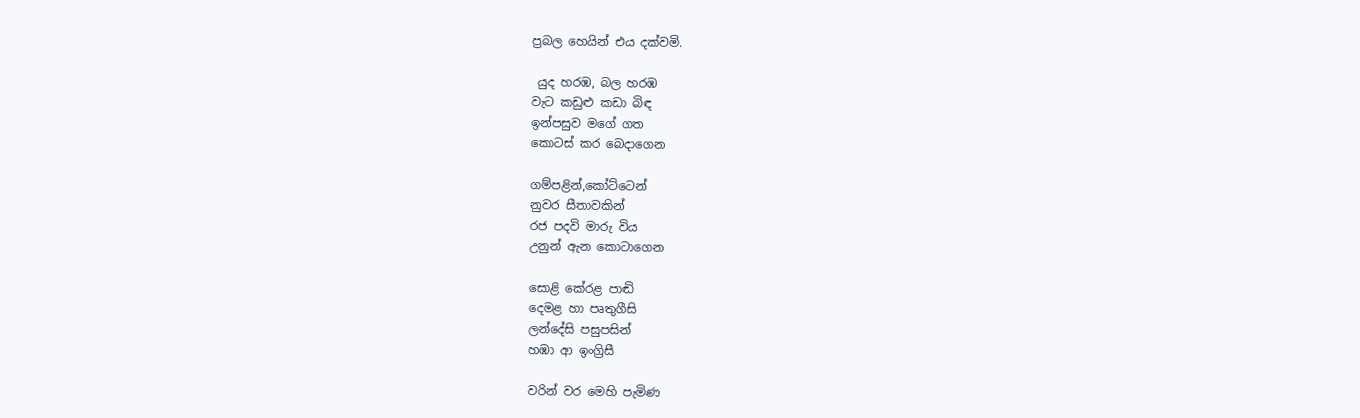ප්‍රබල හෙයින් එය දක්වමි.

 යුද හරඹ, බල හරඹ
වැට කඩුළු කඩා බිඳ
ඉන්පසුව මගේ ගත
කොටස් කර බෙදාගෙන

ගම්පළින්,කෝට්ටෙන්
නුවර සීතාවකින්
රජ පදවි මාරු විය
උනුන් ඇන කොටාගෙන

සොළි කේරළ පාඬි
දෙමළ හා පෘතුගීසි
ලන්දේසි පසුපසින්
හඹා ආ ඉංග්‍රිසී

වරින් වර මෙහි පැමිණ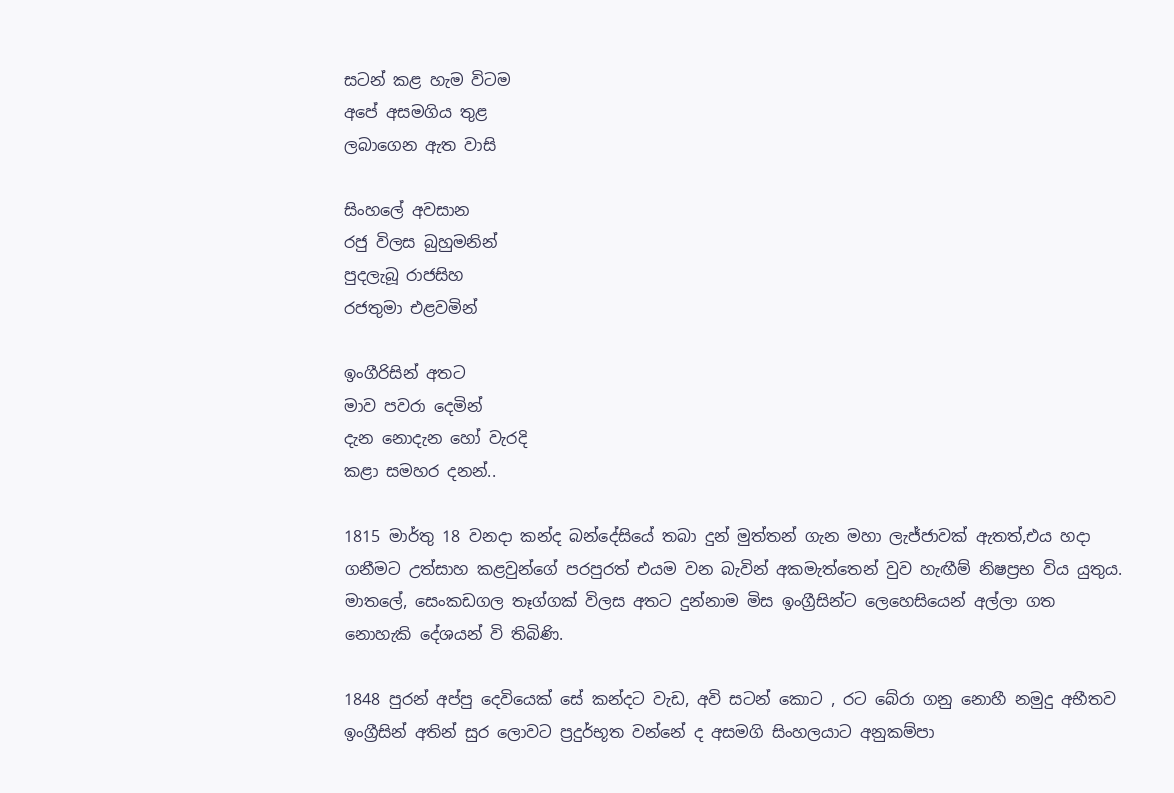සටන් කළ හැම විටම
අපේ අසමගිය තුළ
ලබාගෙන ඇත වාසි

සිංහලේ අවසාන
රජු විලස බුහුමනින්
පුදලැබූ රාජසිහ
රජතුමා එළවමින්

ඉංගීරිසින් අතට
මාව පවරා දෙමින්
දැන නොදැන හෝ වැරදි
කළා සමහර දනන්..

1815 මාර්තු 18 වනදා කන්ද බන්දේසියේ තබා දුන් මුත්තන් ගැන මහා ලැජ්ජාවක් ඇතත්,එය හදා ගනීමට උත්සාහ කළවුන්ගේ පරපුරත් එයම වන බැවින් අකමැත්තෙන් වුව හැඟීම් නිෂප්‍රභ විය යුතුය. මාතලේ, සෙංකඩගල තෑග්ගක් විලස අතට දුන්නාම මිස ඉංග්‍රීසින්ට ලෙහෙසියෙන් අල්ලා ගත නොහැකි දේශයන් වි තිබිණි.

1848 පුරන් අප්පු දෙවියෙක් සේ කන්දට වැඩ, අවි සටන් කොට , රට බේරා ගනු නොහී නමුදු අභීතව ඉංග්‍රීසින් අතින් සුර ලොවට ප්‍රදුර්භූත වන්නේ ද අසමගි සිංහලයාට අනුකම්පා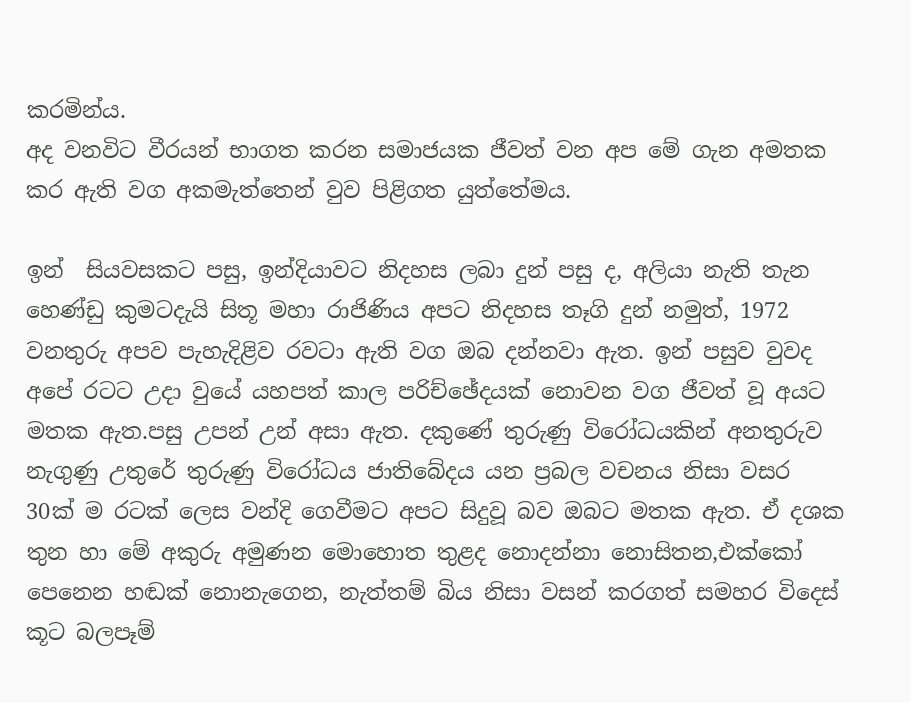කරමින්ය.
අද වනවිට වීරයන් භාගත කරන සමාජයක ජීවත් වන අප මේ ගැන අමතක කර ඇති වග අකමැත්තෙන් වුව පිළිගත යුත්තේමය.

ඉන්  සියවසකට පසු, ඉන්දියාවට නිදහස ලබා දුන් පසු ද, අලියා නැති තැන හෙණ්ඩු කුමටදැයි සිතූ මහා රාජිණිය අපට නිදහස තෑගි දුන් නමුත්, 1972 වනතුරු අපව පැහැදිළිව රවටා ඇති වග ඔබ දන්නවා ඇත. ඉන් පසුව වුවද අපේ රටට උදා වුයේ යහපත් කාල පරිච්ඡේදයක් නොවන වග ජීවත් වූ අයට මතක ඇත.පසු උපන් උන් අසා ඇත. දකුණේ තුරුණු විරෝධයකින් අනතුරුව නැගුණු උතුරේ තුරුණු විරෝධය ජාතිබේදය යන ප්‍රබල වචනය නිසා වසර 30ක් ම රටක් ලෙස වන්දි ගෙවීමට අපට සිදුවූ බව ඔබට මතක ඇත. ඒ දශක තුන හා මේ අකුරු අමුණන මොහොත තුළද නොදන්නා නොසිතන,එක්කෝ පෙනෙන හඬක් නොනැගෙන, නැත්තම් බිය නිසා වසන් කරගත් සමහර විදෙස් කූට බලපෑම්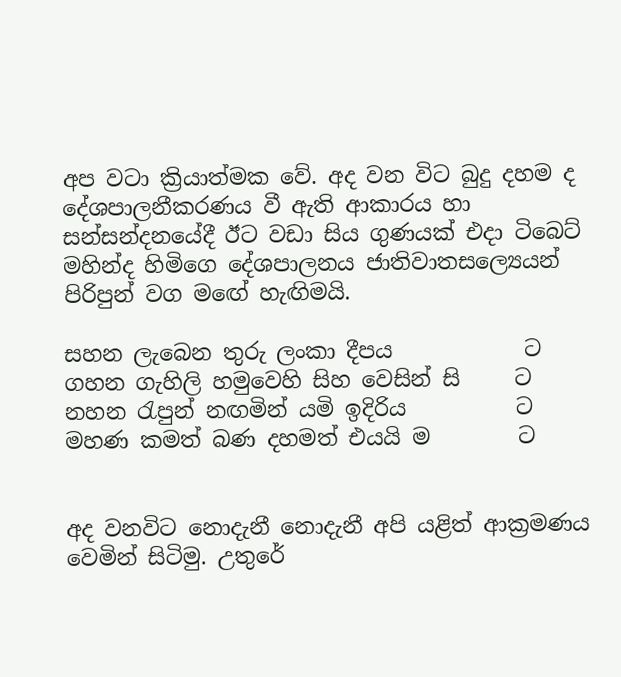අප වටා ක්‍රියාත්මක වේ. අද වන විට බුදු දහම ද දේශපාලනීකරණය වී ඇති ආකාරය හා සන්සන්දනයේදී ඊට වඩා සිය ගුණයක් එදා ටිබෙට් මහින්ද හිමිගෙ දේශපාලනය ජාතිවාතසල්‍යෙයන් පිරිපුන් වග මඟේ හැඟිමයි.

සහන ලැබෙන තුරු ලංකා දීපය            ට
ගහන ගැහිලි හමුවෙහි සිහ වෙසින් සි     ට
නහන රැපුන් නඟමින් යමි ඉදිරිය          ට
මහණ කමත් බණ දහමත් එයයි ම        ට


අද වනවිට නොදැනී නොදැනී අපි යළිත් ආක්‍රමණය වෙමින් සිටිමු. උතුරේ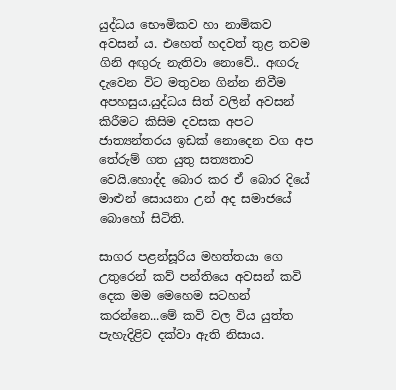යුද්ධය භෞමිකව හා නාමිකව අවසන් ය. එහෙත් හදවත් තුළ තවම ගිනි අඟුරු නැතිවා නොවේ.. අඟරු දැවෙන විට මතුවන ගින්න නිවීම අපහසුය.යුද්ධය සිත් වලින් අවසන් කිරීමට කිසිම දවසක අපට ජාත්‍යන්තරය ඉඩක් නොදෙන වග අප තේරුම් ගත යුතු සත්‍යතාව වෙයි.හොද්ද බොර කර ඒ බොර දියේ මාළුන් සොයනා උන් අද සමාජයේ බොහෝ සිටිති.

සාගර පළන්සූරිය මහත්තයා ගෙ උතුරෙන් කව් පන්ති‍යෙ අවසන් කවි දෙක මම මෙහෙම සටහන් කරන්නෙ...මේ කවි වල විය යුත්ත පැහැදිළිව දක්වා ඇති නිසාය.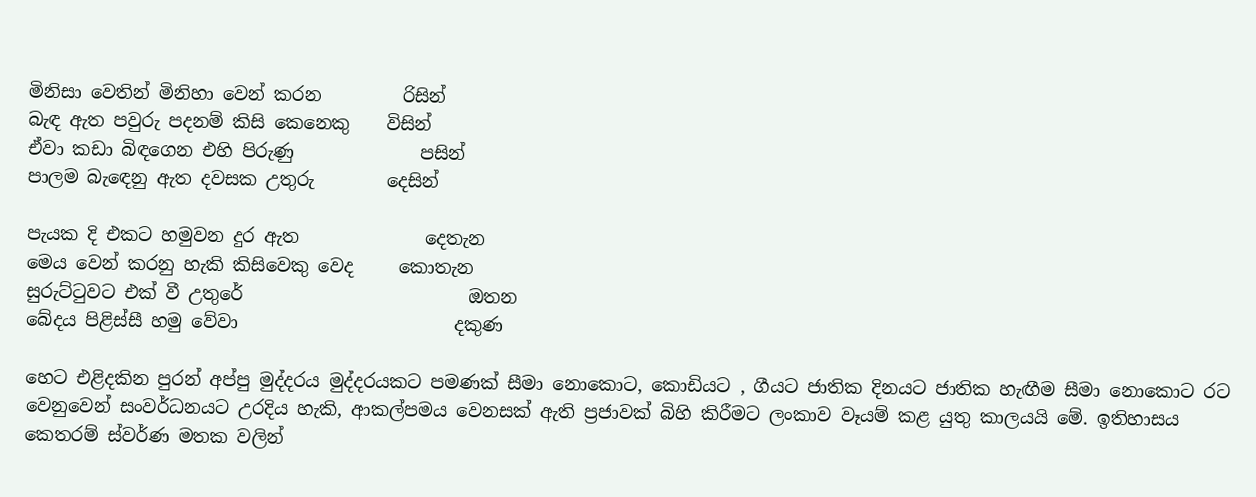මිනිසා වෙතින් මිනිහා වෙන් කරන         රිසින්
බැඳ ඇත පවුරු පදනම් කිසි කෙනෙකු    විසින්
ඒවා කඩා බිඳගෙන එහි පිරුණු              පසින්
පාලම බැඳෙනු ඇත දවසක උතුරු        දෙසින්

පැයක දි එකට හමුවන දුර ඇත              දෙතැන
මෙය වෙන් කරනු හැකි කිසිවෙකු වෙද     කොතැන
සුරුට්ටුවට එක් වී උතුරේ                         ඔතන
බේදය පිළිස්සී හමු වේවා                        දකුණ

හෙට එළිදකින පුරන් අප්පු මුද්දරය මුද්දරයකට පමණක් සීමා නොකොට, කොඩියට , ගීයට ජාතික දිනයට ජාතික හැඟීම සීමා නොකොට රට වෙනුවෙන් සංවර්ධනයට උරදිය හැකි, ආකල්පමය වෙනසක් ඇති ප්‍රජාවක් බිහි කිරීමට ලංකාව වෑයම් කළ යුතු කාලයයි මේ. ඉතිහාසය කෙතරම් ස්වර්ණ මතක වලින්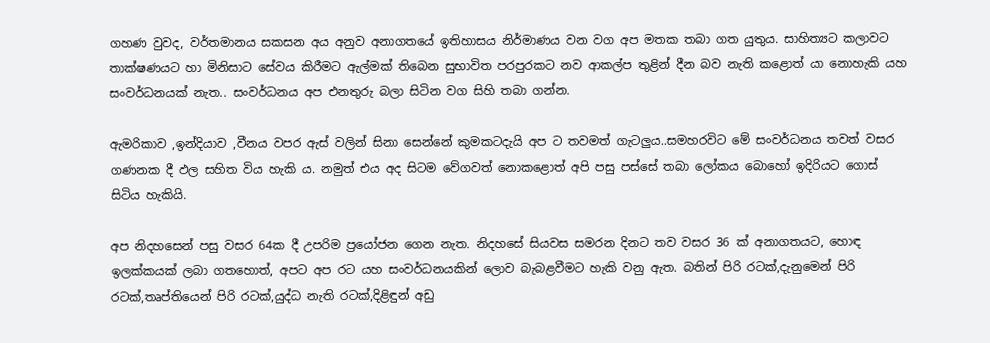ගහණ වුවද, වර්තමානය සකසන අය අනුව අනාගතයේ ඉතිහාසය නිර්මාණය වන වග අප මතක තබා ගත යුතුය. සාහිත්‍යට කලාවට තාක්ෂණයට හා මිනිසාට සේවය කිරීමට ඇල්මක් තිබෙන සුභාවිත පරපුරකට නව ආකල්ප තුළින් දීන බව නැති කළොත් යා නොහැකි යහ සංවර්ධනයක් නැත.. සංවර්ධනය අප එනතුරු බලා සිටින වග සිහි තබා ගන්න.

ඇමරිකාව ,ඉන්දියාව ,වීනය වපර ඇස් වලින් සිනා සෙන්නේ කුමකටදැයි අප ට තවමත් ගැටලුය..සමහරවිට මේ සංවර්ධනය තවත් වසර ගණනක දී ඵල සහිත විය හැකි ය. නමුත් එය අද සිටම වේගවත් නොකළොත් අපි පසු පස්සේ තබා ලෝකය බොහෝ ඉදිරියට ගොස් සිටිය හැකියි.

අප නිදහසෙන් පසු වසර 64ක දී උපරිම ප්‍රයෝජන ගෙන නැත. නිදහසේ සියවස සමරන දිනට තව වසර 36 ක් අනාගතයට, හොඳ ඉලක්කයක් ලබා ගතහොත්, අපට අප රට යහ සංවර්ධනයකින් ලොව බැබළවීමට හැකි වනු ඇත. බතින් පිරි රටක්,දැනුමෙන් පිරි රටක්,තෘප්තියෙන් පිරි රටක්,යුද්ධ නැති රටක්,දිළිඳුන් අඩු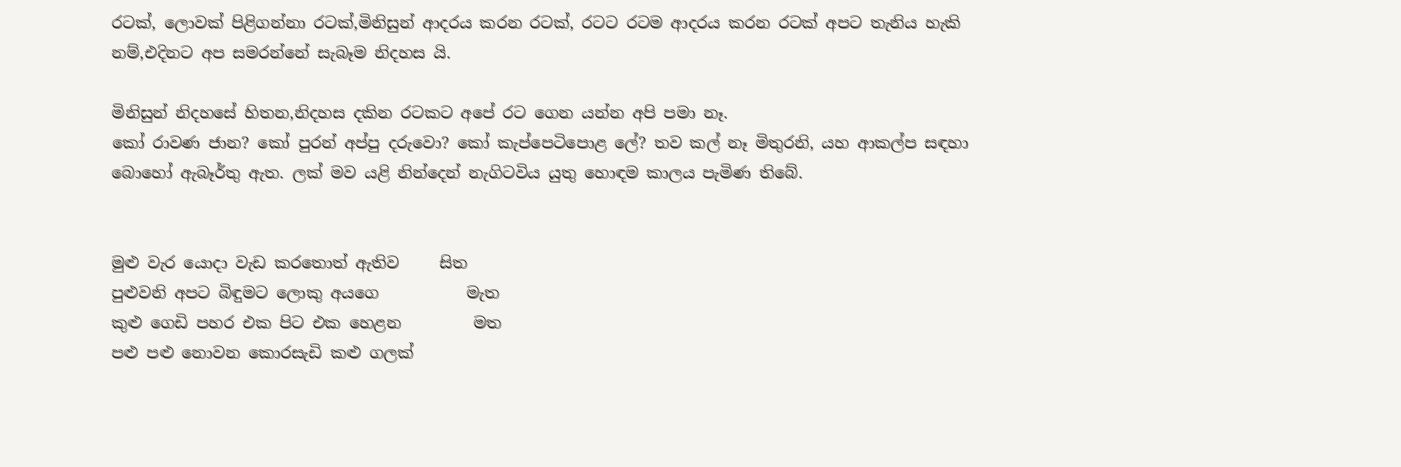රටක්, ලොවක් පිළිගන්නා රටක්,මිනිසුන් ආදරය කරන රටක්, රටට රටම ආදරය කරන රටක් අපට තැනිය හැකි නම්,එදිනට අප සමරන්නේ සැබෑම නිදහස යි.

මිනිසුන් නිදහසේ හිතන,නිදහස දකින රටකට අපේ රට ගෙන යන්න අපි පමා නෑ.
කෝ රාවණ ජාන? කෝ පුරන් අප්පු දරුවො? කෝ කැප්පෙටිපොළ ලේ? තව කල් නෑ මිතුරනි, යහ ආකල්ප සඳහා බොහෝ ඇබෑර්තු ඇත. ලක් මව යළි නින්දෙන් නැගිටවිය යුතු හොඳම කාලය පැමිණ තිබේ.


මුළු වැර යොදා වැඩ කරතොත් ඇතිව     සිත
පුළුවනි අපට බිඳුමට ලොකු අයගෙ           මැත
කුළු ගෙඩි පහර එක පිට එක හෙළන         මත
පළු පළු නොවන කොරසැඩි කළු ගලක්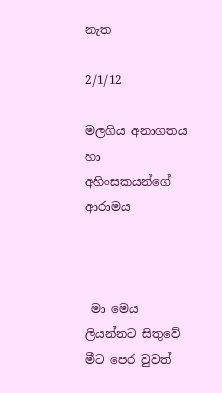නැත

2/1/12

මලගිය අනාගතය හා අහිංසකයන්ගේ‍ ආරාමය



 මා මෙය ලියන්නට සිතුවේ මීට පෙර වුවත්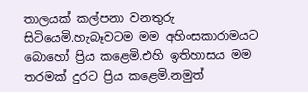තාලයක් කල්පනා වනතුරු සිටියෙමි.හැබෑවටම මම අහිංසකාරාමයට බොහෝ ප්‍රිය කළෙමි.එහි ඉතිහාසය මම තරමක් දුරට ප්‍රිය කළෙමි.නමුත්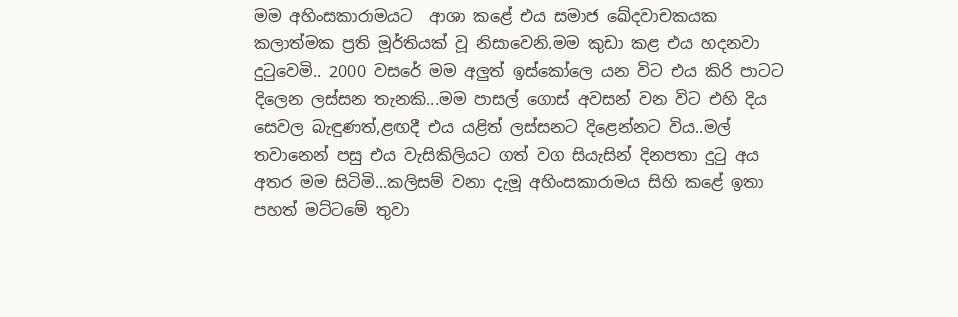මම අහිංසකාරාමයට  ආශා කළේ එය සමාජ ඛේදවාචකයක කලාත්මක ප්‍රති මූර්තියක් වූ නිසා‍වෙනි.මම කුඩා කළ එය හදනවා දුටුවෙමි.. 2000 වසරේ මම අලුත් ඉස්කෝලෙ යන විට එය කිරි පාටට දිලෙන ලස්සන තැනකි...මම පාසල් ගොස් අවසන් වන විට එහි දිය සෙවල බැඳුණත්,ළඟදී එය යළිත් ලස්සනට දිළෙන්නට විය..මල් තවානෙන් පසු එය වැසිකිලියට ගත් වග සියැසින් දිනපතා දුටු අය අතර මම සිටිමි...කලිසම් වනා දැමූ අහිංසකාරාමය සිහි කළේ ඉතා පහත් මට්ටමේ තුවා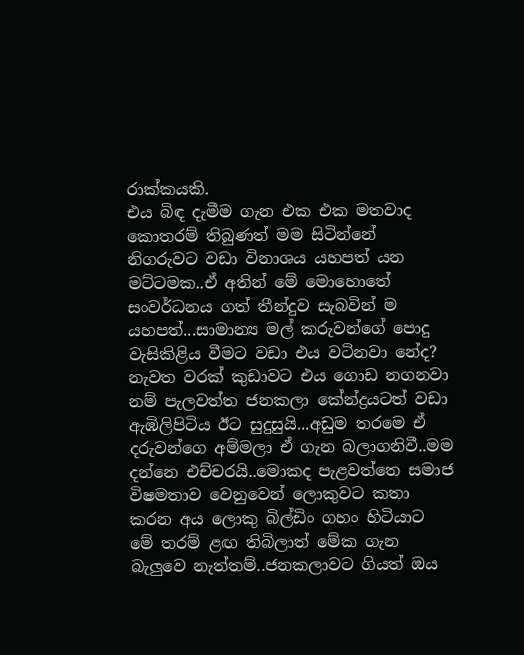රාක්කයකි.
එය බිඳ දැමීම ගැන එක එක මතවාද කොතරම් තිබුණත් මම සිටින්නේ නිගරුවට වඩා විනාශය යහපත් යන මට්ටමක..ඒ අතින් මේ මොහොතේ සංවර්ධනය ගත් තීන්දුව සැබවින් ම යහපත්...සාමාන්‍ය මල් කරුවන්ගේ පොදු වැසිකිළිය වීමට වඩා එය වටිනවා නේද? නැවත වරක් කුඩාවට එය ගොඩ නගනවා නම් පැලවත්ත ජනකලා කේන්ද්‍රයටත් වඩා ඇඹිලිපිටිය ඊට සුදුසුයි...අඩුම තරමෙ ඒ දරුවන්ගෙ අම්මලා ඒ ගැන බලාගනිවී..මම දන්නෙ එච්චරයි..මොකද පැළවත්තෙ සමාජ විෂමතාව වෙනුවෙන් ලොකුවට කතා කරන අය ලොකු බිල්ඩිං ගහං හිටියාට මේ තරම් ළඟ තිබිලාත් මේක ගැන බැලුවෙ නැත්තම්..ජනකලාවට ගියත් ඔය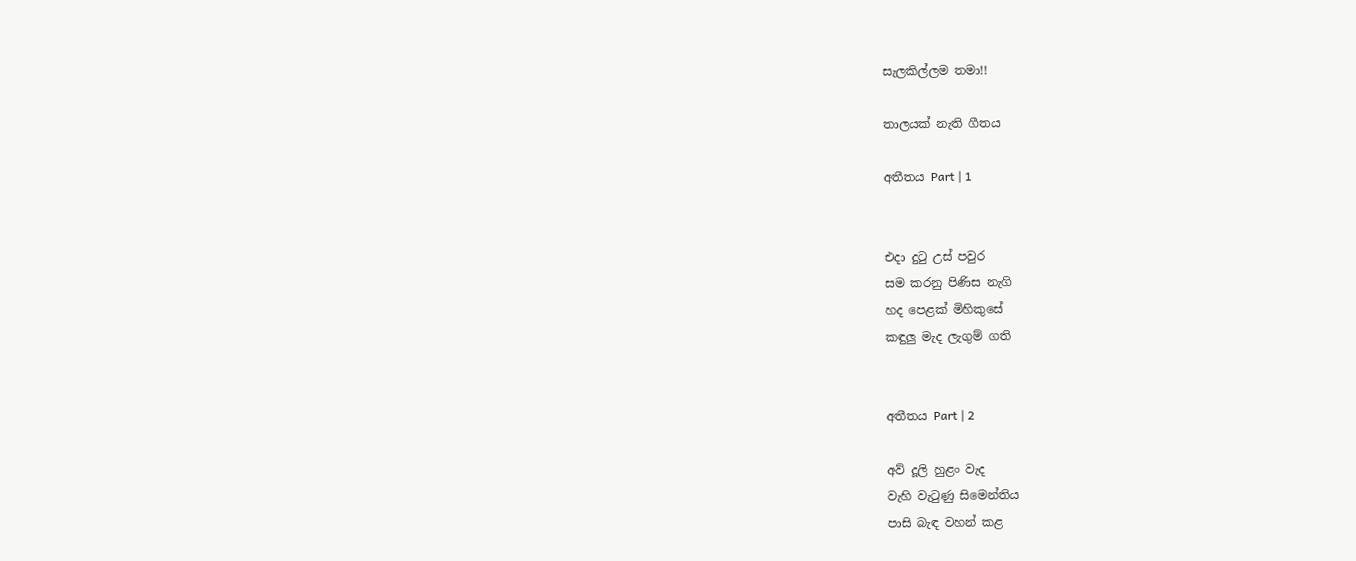සැලකිල්ලම තමා!!

තාලයක් නැති ගීතය

අතීතය Part | 1


එදා දුටු උස් පවුර
සම කරනු පිණිස නැගි
හද පෙළක් මිහිකුසේ
කඳුලු මැද ලැගුම් ගති


අතීතය Part | 2

අව් දූලි හුළං වැද
වැහි වැටුණු සිමෙන්තිය
පාසි බැඳ වහන් කළ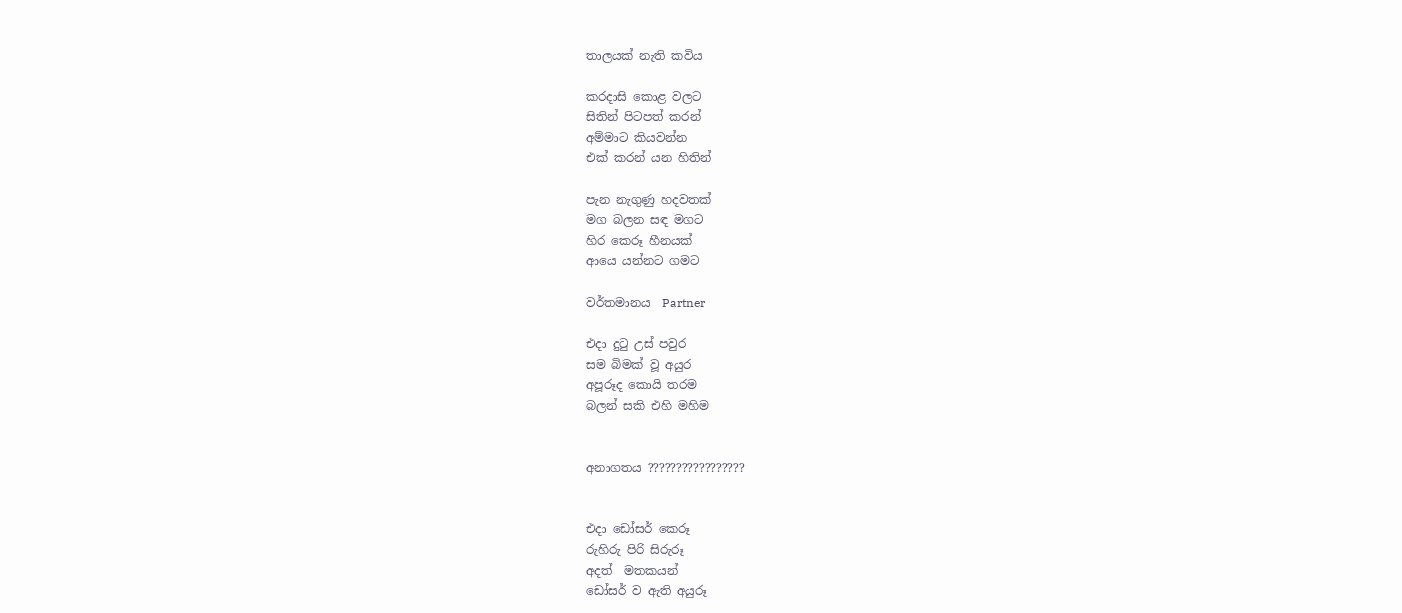තාලයක් නැති කවිය

කරදාසි කොළ වලට
සිතින් පිටපත් කරන්
අම්මාට කියවන්න
එක් කරන් යන හිතින්

පැන නැගුණු හදවතක්
මග බලන සඳ මගට
හිර කෙරූ හීනයක්
ආයෙ යන්නට ගමට

වර්තමානය  Partner

එදා දුටු උස් පවුර
සම බිමක් වූ අයුර
අපූරූද කොයි තරම
බලන් සකි එහි මහිම


අනාගතය ?????????????????


එදා ඩෝසර් කෙරූ
රුහිරු පිරි සිරුරූ
අදත්  මතකයන්
ඩෝසර් ව ඇති අයුරූ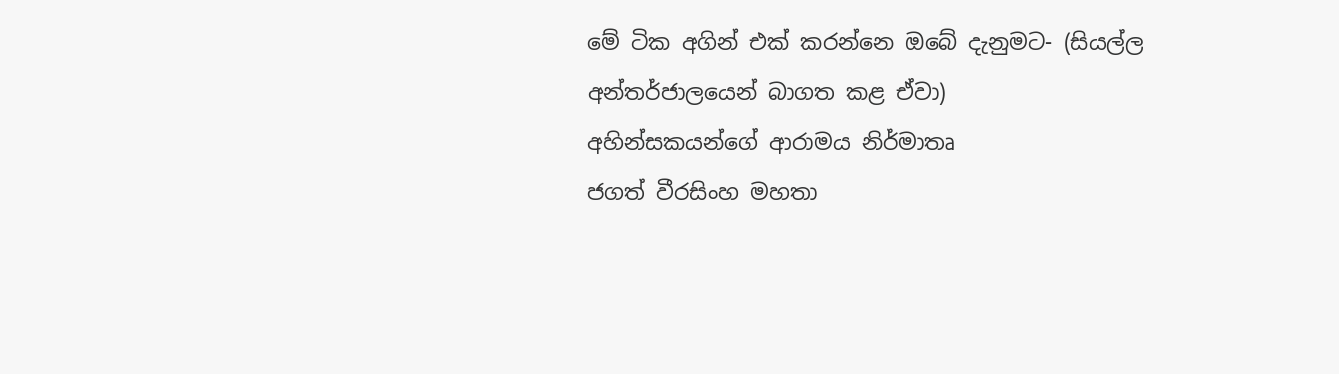මේ ටික අගින් එක් කරන්නෙ ඔබේ දැනුමට- (සියල්ල අන්තර්ජාලයෙන් බාගත කළ ඒවා)
අහින්සකයන්ගේ ආරාමය නිර්මාතෘ
ජගත් වීරසිංහ මහතා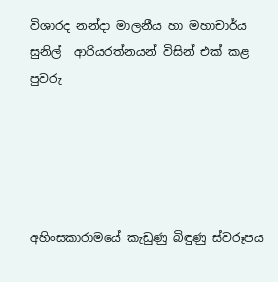විශාරද නන්දා මාලනීය හා මහාචාර්ය සුනිල්  ආරියරත්නයන් විසින් එක් කළ පුවරු





අහිංසකාරාමයේ කැඩුණු බිඳුණු ස්වරූපය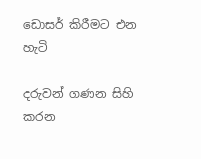ඩොසර් කිරීමට එන හැටි

දරුවන් ගණන සිහි කරන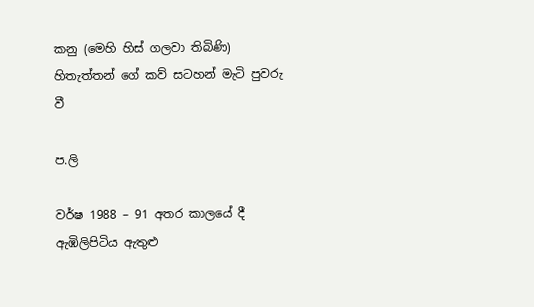කනු (මෙහි හිස් ගලවා තිබිණි)
හිතැත්තන් ගේ කව් සටහන් මැටි පුවරු වී

ප.ලි

වර්ෂ 1988 – 91 අතර කාලයේ දී ඇඹිලිපිටිය ඇතුළු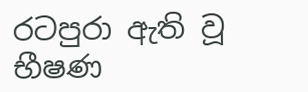රටපුරා ඇති වූ භීෂණ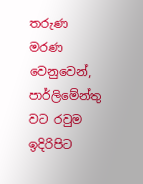තරුණ මරණ වෙනුවෙන්, පාර්ලිමේන්තු වට රවුම ඉදිරිපිට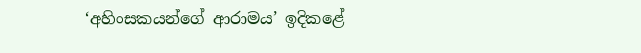‘අහිංසකයන්ගේ ආරාමය’ ඉදිකළේ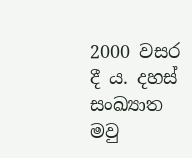2000 වසර දී ය‍. දහස් සංඛ්‍යාත මවු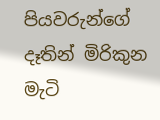පියවරුන්ගේ දෑතින් මිරිකුන මැටි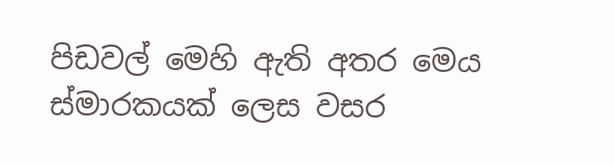පිඩවල් මෙහි ඇති අතර මෙය ස්මාරකයක් ලෙස වසර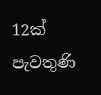12ක් පැවතුණි